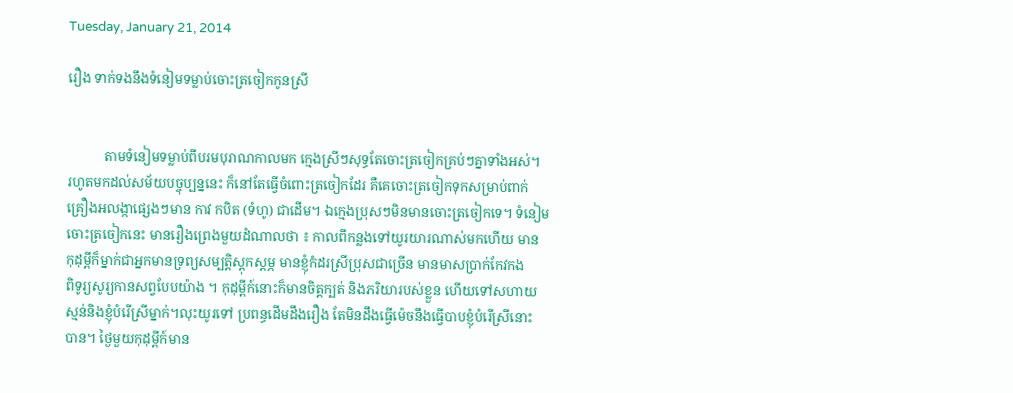Tuesday, January 21, 2014

រឿង ទាក់ទងនឹងទំនៀមទម្លាប់ចោះត្រចៀកកូនស្រី


           តាមទំនៀមទម្លាប់ពីបរមបុរាណកាលមក ក្មេងស្រីៗសុទ្ធតែចោះត្រចៀកគ្រប់ៗគ្នាទាំងអស់។
រហូតមកដល់សម័យបច្ចុប្បន្ននេះ ក៏នៅតែធ្វើចំពោះត្រចៀកដែរ គឺគេចោះត្រចៀកទុកសម្រាប់ពាក់
គ្រឿងអលង្កាផ្សេងៗមាន កាវ កបិត (ទំហូ) ជាដើម។ ឯក្មេងប្រុសៗមិនមានចោះត្រចៀកទេ។ ទំនៀម
ចោះត្រចៀកនេះ មានរឿងព្រេងមួយដំណាលថា ៖ កាលពីកន្លងទៅយូរយារណាស់មកហើយ មាន
កុដុម្ពីក៏ម្នាក់ជាអ្នកមានទ្រព្យសម្បត្ដិស្ដុកស្ដម្ភ មានខ្ញុំកំដរស្រីប្រុសជាច្រើន មានមាសប្រាក់កែវកង
ពិទូរ្យសូរ្យកានសព្វបែបយ៉ាង ។ កុដុម្ពីក៍នោះក៏មានចិត្ដក្បត់ និងភរិយារបស់ខ្លួន ហើយទៅសហាយ
ស្មន់និងខ្ញុំបំរើស្រីម្នាក់។លុះយូរទៅ ប្រពន្ធដើមដឹងរឿង តែមិនដឹងធ្វើម៉េចនឹងធ្វើបាបខ្ញុំបំរើស្រីនោះ
បាន។ ថ្ងៃមួយកុដុម្ពីក៍មាន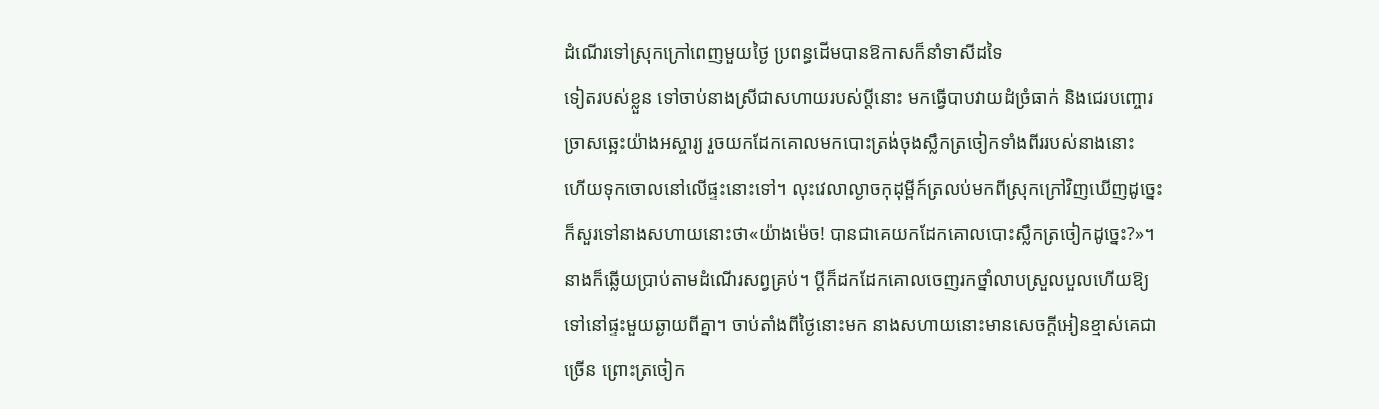ដំណើរទៅស្រុកក្រៅពេញមួយថ្ងៃ ប្រពន្ធដើមបានឱកាសក៏នាំទាសីដទៃ
ទៀតរបស់ខ្លួន ទៅចាប់នាងស្រីជាសហាយរបស់ប្ដីនោះ មកធ្វើបាបវាយដំច្រំធាក់ និងជេរបញ្ចោរ
ច្រាសឆ្អេះយ៉ាងអស្ចារ្យ រួចយកដែកគោលមកបោះត្រង់ចុងស្លឹកត្រចៀកទាំងពីររបស់នាងនោះ
ហើយទុកចោលនៅលើផ្ទះនោះទៅ។ លុះវេលាល្ងាចកុដុម្ពីក៍ត្រលប់មកពីស្រុកក្រៅវិញឃើញដូច្នេះ
ក៏សួរទៅនាងសហាយនោះថា«យ៉ាងម៉េច! បានជាគេយកដែកគោលបោះស្លឹកត្រចៀកដូច្នេះ?»។
នាងក៏ឆ្លើយប្រាប់តាមដំណើរសព្វគ្រប់។ ប្ដីក៏ដកដែកគោលចេញរកថ្នាំលាបស្រួលបួលហើយឱ្យ
ទៅនៅផ្ទះមួយឆ្ងាយពីគ្នា។ ចាប់តាំងពីថ្ងៃនោះមក នាងសហាយនោះមានសេចក្ដីអៀនខ្មាស់គេជា
ច្រើន ព្រោះត្រចៀក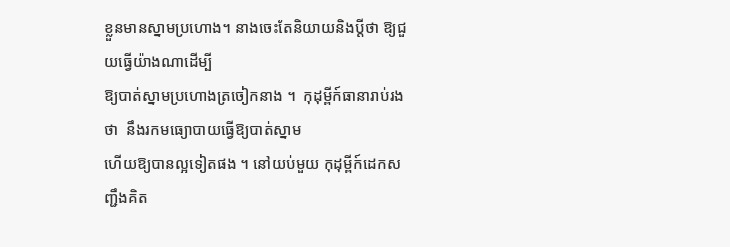ខ្លួនមានស្នាមប្រហោង។ នាងចេះតែនិយាយនិងប្ដីថា ឱ្យជួយធ្វើយ៉ាងណាដើម្បី
ឱ្យបាត់ស្នាមប្រហោងត្រចៀកនាង ។  កុដុម្ពីក៍ធានារាប់រងថា  នឹងរកមធ្យោបាយធ្វើឱ្យបាត់ស្នាម
ហើយឱ្យបានល្អទៀតផង ។ នៅយប់មួយ កុដុម្ពីក៍ដេកសញ្ជឹងគិត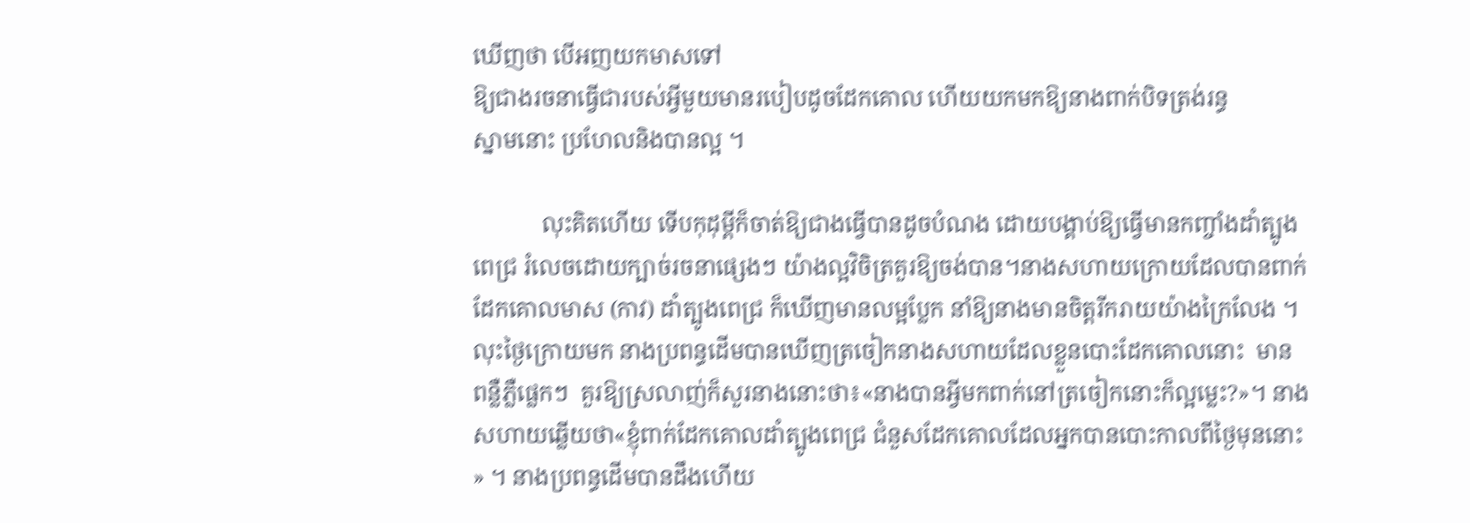ឃើញថា បើអញយកមាសទៅ
ឱ្យជាងរចនាធ្វើជារបស់អ្វីមួយមានរបៀបដូចដែកគោល ហើយយកមកឱ្យនាងពាក់បិទត្រង់រន្ធ
ស្នាមនោះ ប្រហែលនិងបានល្អ ។

            លុះគិតហើយ ទើបកុដុម្ពីក៏ចាត់ឱ្យជាងធ្វើបានដូចបំណង ដោយបង្គាប់ឱ្យធ្វើមានកញ្ចាំងដាំត្បូង
ពេជ្រ រំលេចដោយក្បាច់រចនាផ្សេងៗ យ៉ាងល្អវិចិត្រគួរឱ្យចង់បាន។នាងសហាយក្រោយដែលបានពាក់
ដែកគោលមាស (កាវ) ដាំត្បូងពេជ្រ ក៏ឃើញមានលម្អប្លែក នាំឱ្យនាងមានចិត្ដរីករាយយ៉ាងក្រៃលែង ។
លុះថ្ងៃក្រោយមក នាងប្រពន្ធដើមបានឃើញត្រចៀកនាងសហាយដែលខ្លួនបោះដែកគោលនោះ  មាន
ពន្លឺភ្លឺផ្លេកៗ  គួរឱ្យស្រលាញ់ក៏សួរនាងនោះថា៖«នាងបានអ្វីមកពាក់នៅត្រចៀកនោះក៏ល្អម្លេះ?»។ នាង
សហាយឆ្លើយថា«ខ្ញុំពាក់ដែកគោលដាំត្បូងពេជ្រ ជំនួសដែកគោលដែលអ្នកបានបោះកាលពីថ្ងៃមុននោះ
» ។ នាងប្រពន្ធដើមបានដឹងហើយ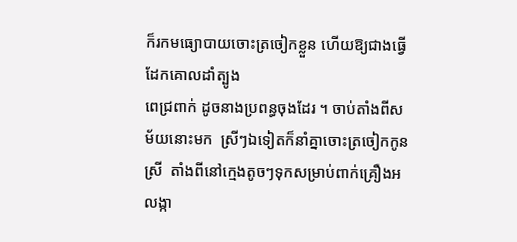ក៏រកមធ្យោបាយចោះត្រចៀកខ្លួន ហើយឱ្យជាងធ្វើដែកគោលដាំត្បូង
ពេជ្រពាក់ ដូចនាងប្រពន្ធចុងដែរ ។ ចាប់តាំងពីសម័យនោះមក  ស្រីៗឯទៀតក៏នាំគ្នាចោះត្រចៀកកូន
ស្រី  តាំងពីនៅក្មេងតូចៗទុកសម្រាប់ពាក់គ្រឿងអលង្កា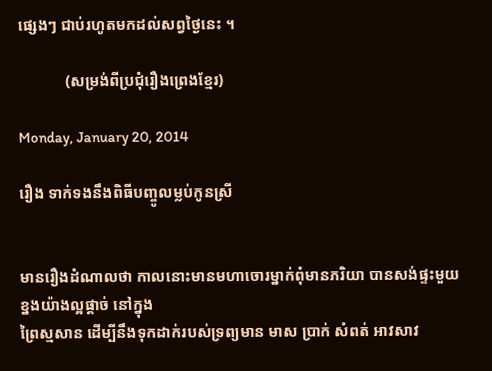ផ្សេងៗ ជាប់រហូតមកដល់សព្វថ្ងៃនេះ ។

            (សម្រង់ពីប្រជុំរឿងព្រេងខ្មែរ)

Monday, January 20, 2014

រឿង ទាក់ទងនឹងពិធីបញ្ចូលម្លប់កូនស្រី


មានរឿងដំណាលថា កាលនោះមានមហាចោរម្នាក់ពុំមានភរិយា បានសង់ផ្ទះមួយខ្នងយ៉ាងល្អផ្ដាច់ នៅក្នុង
ព្រៃស្មសាន ដើម្បីនឹងទុកដាក់របស់ទ្រព្យមាន មាស ប្រាក់ សំពត់ អាវសាវ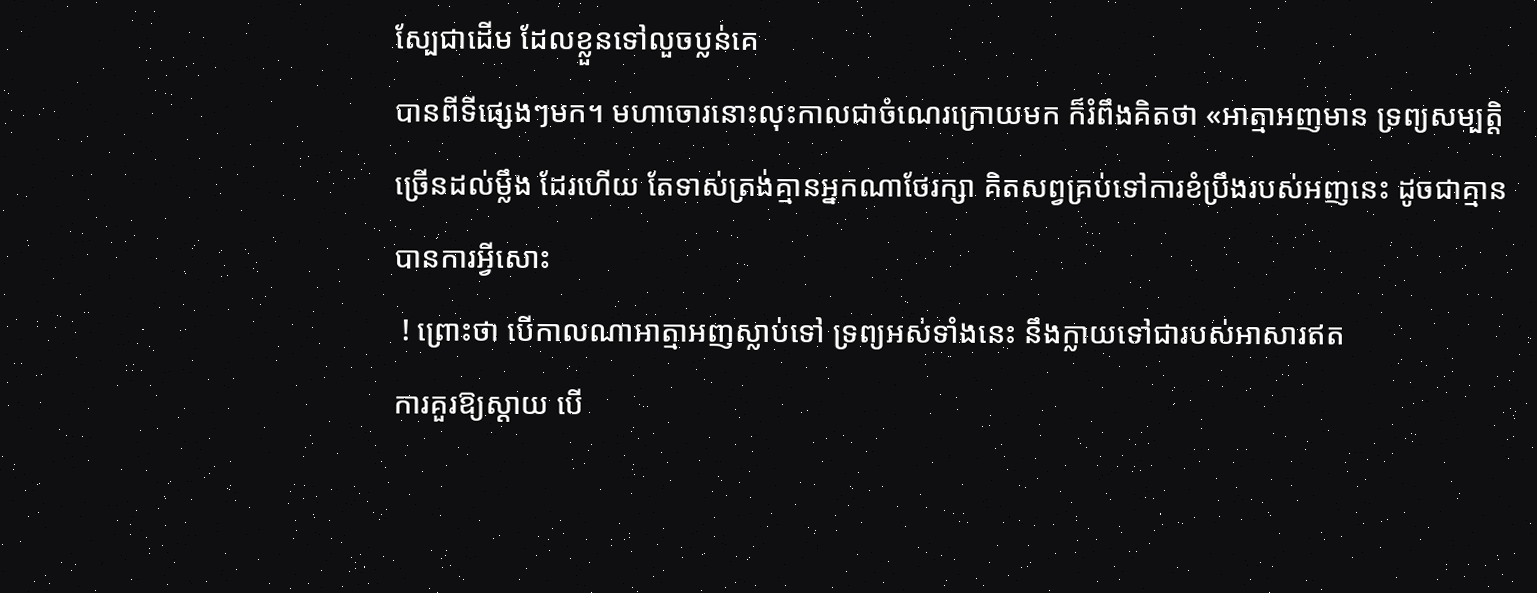ស្បែជាដើម ដែលខ្លួនទៅលួចប្លន់គេ
បានពីទីផ្សេងៗមក។ មហាចោរនោះលុះកាលជាចំណេរក្រោយមក ក៏រំពឹងគិតថា «អាត្មាអញមាន ទ្រព្យសម្បត្ដិ
ច្រើនដល់ម្លឹង ដែរហើយ តែទាស់ត្រង់គ្មានអ្នកណាថែរក្សា គិតសព្វគ្រប់ទៅការខំប្រឹងរបស់អញនេះ ដូចជាគ្មាន
បានការអ្វីសោះ
 ! ព្រោះថា បើកាលណាអាត្មាអញស្លាប់ទៅ ទ្រព្យអស់ទាំងនេះ នឹងក្លាយទៅជារបស់អាសារឥត
ការគួរឱ្យស្ដាយ បើ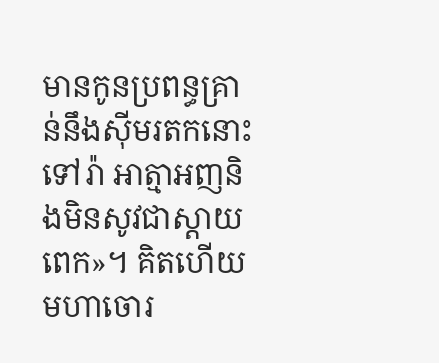មានកូនប្រពន្ធគ្រាន់នឹងស៊ីមរតកនោះទៅរ៉ា អាត្មាអញនិងមិនសូវជាស្ដាយពេក»។ គិតហើយ
មហាចោរ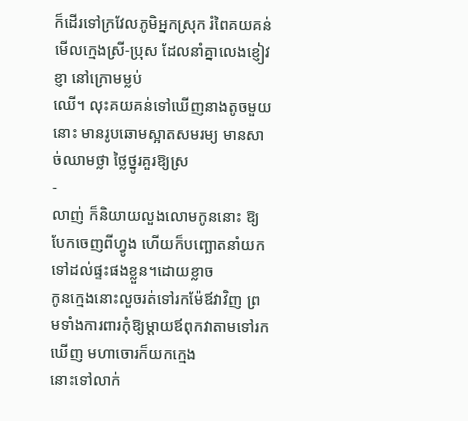ក៏ដើរទៅក្រវែលភូមិអ្នកស្រុក រំពៃគយគន់មើលក្មេងស្រី-ប្រុស ដែលនាំគ្នាលេងខ្ញៀវខ្ញា នៅក្រោមម្លប់
ឈើ។ លុះគយគន់ទៅឃើញនាងតូចមួយនោះ មានរូបឆោមស្អាតសមរម្យ មានសាច់ឈាមថ្លា ថ្លៃថ្នូរគួរឱ្យស្រ
-
លាញ់ ក៏និយាយលួងលោមកូននោះ ឱ្យបែកចេញពីហ្វូង ហើយក៏បញ្ឆោតនាំយកទៅដល់ផ្ទះផងខ្លួន។ដោយខ្លាច
កូនក្មេងនោះលួចរត់ទៅរកម៉ែឪវាវិញ ព្រមទាំងការពារកុំឱ្យម្ដាយឪពុកវាតាមទៅរកឃើញ មហាចោរក៏យកក្មេង
នោះទៅលាក់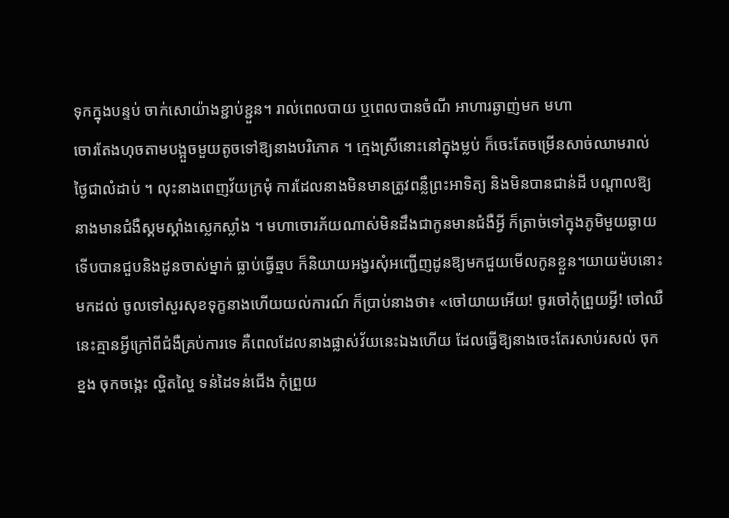ទុកក្នុងបន្ទប់ ចាក់សោយ៉ាងខ្ជាប់ខ្ជួន។ រាល់ពេលបាយ ឬពេលបានចំណី អាហារឆ្ងាញ់មក មហា
ចោរតែងហុចតាមបង្អួចមួយតូចទៅឱ្យនាងបរិភោគ ។ ក្មេងស្រីនោះនៅក្នុងម្លប់ ក៏ចេះតែចម្រើនសាច់ឈាមរាល់
ថ្ងៃជាលំដាប់ ។ លុះនាងពេញវ័យក្រមុំ ការដែលនាងមិនមានត្រូវពន្លឺព្រះអាទិត្យ និងមិនបានជាន់ដី បណ្ដាលឱ្យ
នាងមានជំងឺស្គមស្គាំងស្លេកស្លាំង ។ មហាចោរភ័យណាស់មិនដឹងជាកូនមានជំងឺអ្វី ក៏ត្រាច់ទៅក្នុងភូមិមួយឆ្ងាយ
ទើបបានជួបនិងដូនចាស់ម្នាក់ ធ្លាប់ធ្វើឆ្មប ក៏និយាយអង្វរសុំអញ្ជើញដូនឱ្យមកជួយមើលកូនខ្លួន។យាយម៉បនោះ
មកដល់ ចូលទៅសួរសុខទុក្ខនាងហើយយល់ការណ៍ ក៏ប្រាប់នាងថា៖ «ចៅយាយអើយ! ចូរចៅកុំព្រួយអ្វី! ចៅឈឺ
នេះគ្មានអ្វីក្រៅពីជំងឺគ្រប់ការទេ គឺពេលដែលនាងផ្លាស់វ័យនេះឯងហើយ ដែលធ្វើឱ្យនាងចេះតែរសាប់រសល់ ចុក
ខ្នង ចុកចង្កេះ ល្ហិតល្ហៃ ទន់ដៃទន់ជើង កុំព្រួយ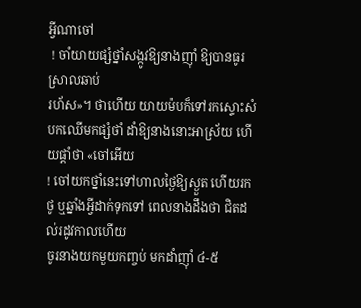អ្វីណាចៅ
 ! ចាំយាយផ្សំថ្នាំសង្កូវឱ្យនាងញ៉ាំ ឱ្យបានធូរស្រាលឆាប់
រហ័ស»។ ថាហើយ យាយម៉បក៏ទៅរកស្ទោះសំបកឈើមកផ្សំថាំ ដាំឱ្យនាងនោះអាស្រ័យ ហើយផ្ដាំថា «ចៅអើយ
! ចៅយកថ្នាំនេះទៅហាលថ្ងៃឱ្យស្ងួត ហើយរកថូ ឬឆ្នាំងអ្វីដាក់ទុកទៅ ពេលនាងដឹងថា ជិតដល់រដូវកាលហើយ
ចូរនាងយកមួយកញ្ចប់ មកដាំញ៉ាំ ៤-៥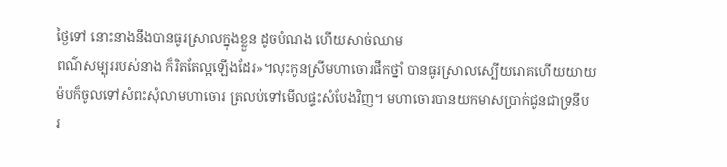ថ្ងៃទៅ នោះនាងនឹងបានធូរស្រាលក្នុងខ្លួន ដូចបំណង ហើយសាច់ឈាម
ពណ៌សម្បុររបស់នាង ក៏រិតតែល្អឡើងដែរ»។លុះកូនស្រីមហាចោរផឹកថ្នាំ បានធូរស្រាលស្បើយរោគហើយយាយ
ម៉បក៏ចូលទៅសំពះសុំលាមហាចោរ ត្រលប់ទៅមើលផ្ទះសំបែងវិញ។ មហាចោរបានយកមាសប្រាក់ជូនជាទ្រនឹប
រ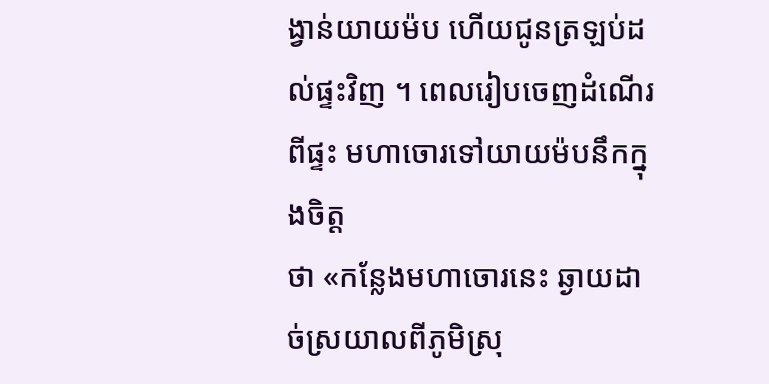ង្វាន់យាយម៉ប ហើយជូនត្រឡប់ដល់ផ្ទះវិញ ។ ពេលរៀបចេញដំណើរពីផ្ទះ មហាចោរទៅយាយម៉បនឹកក្នុងចិត្ដ
ថា «កន្លែងមហាចោរនេះ ឆ្ងាយដាច់ស្រយាលពីភូមិស្រុ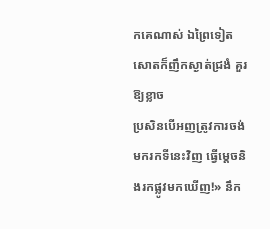កគេណាស់ ឯព្រៃទៀតសោតក៏ញឹកស្ងាត់ជ្រងំ គួរឱ្យខ្លាច
ប្រសិនបើអញត្រូវការចង់ មករកទីនេះវិញ ធ្វើម្ដេចនិងរកផ្លូវមកឃើញ!» នឹក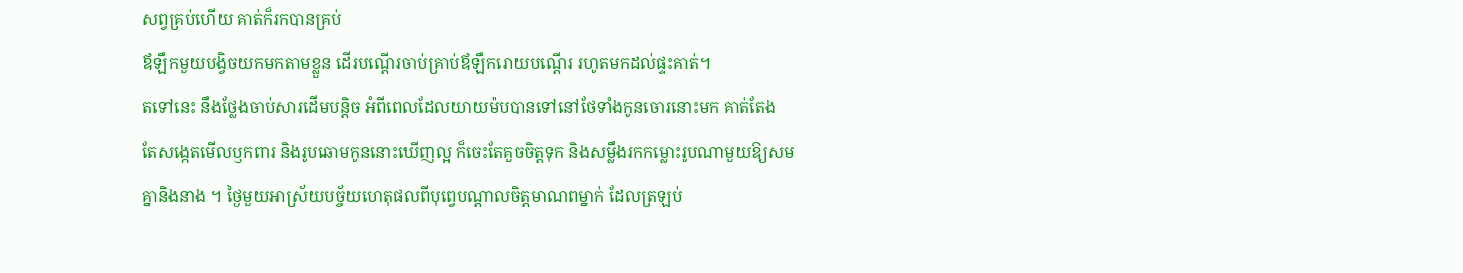សព្វគ្រប់ហើយ គាត់ក៏រកបានគ្រប់
ឪឡឹកមួយបង្វិចយកមកតាមខ្លួន ដើរបណ្ដើរចាប់គ្រាប់ឪឡឹករោយបណ្ដើរ រហូតមកដល់ផ្ទះគាត់។
តទៅនេះ នឹងថ្លែងចាប់សារដើមបន្ដិច អំពីពេលដែលយាយម៉បបានទៅនៅថែទាំងកូនចោរនោះមក គាត់តែង
តែសង្កេតមើលឫកពារ និងរូបឆោមកូននោះឃើញល្អ ក៏ចេះតែគួចចិត្ដទុក និងសម្លឹងរកកម្លោះរូបណាមួយឱ្យសម
គ្នានិងនាង ។ ថ្ងៃមួយអាស្រ័យបច្ច័យហេតុផលពីបុព្វេបណ្ដាលចិត្ដមាណពម្នាក់ ដែលត្រឡប់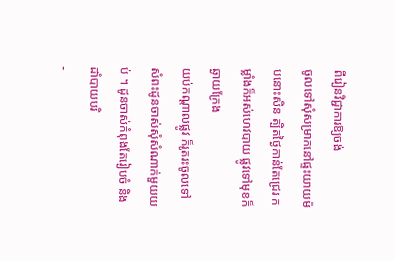ពីរៀនវិជ្ជាការឱ្យចង់
ចូលទៅសុំសម្រាកនៅផ្ទះយាយម៉បនោះសិន ត្បិតថ្ងៃកាន់តែជ្រេរ កម្លាំងក៏អស់ហេវបាយ ផ្លូវទៅមុខក៏ឆ្ងាយក្រែង
យប់កណ្ដាលផ្លូវ ក៏រូតរះចូលទៅសំពះដូនចាស់សុំសំណាក់មួយយប់ ។ ដូនចាស់កំពុងតែរៀបចំ និងដាំបាយបរិ
-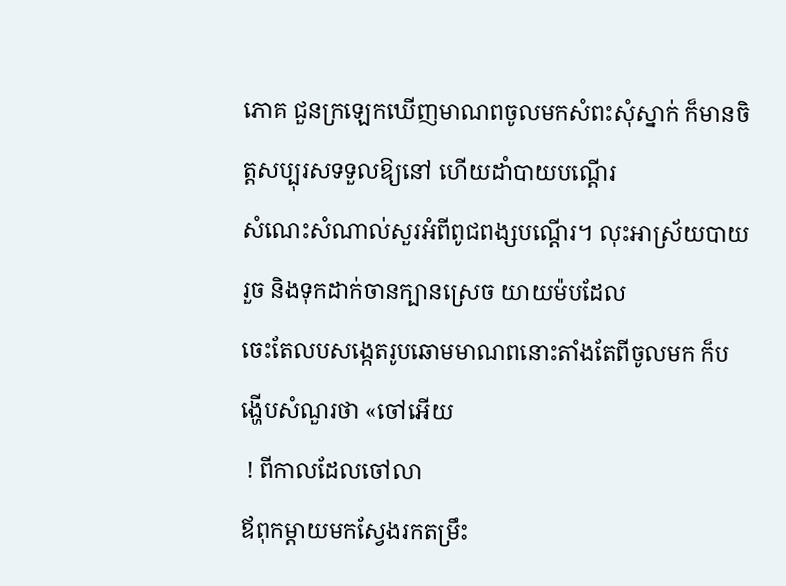ភោគ ជួនក្រឡេកឃើញមាណពចូលមកសំពះសុំស្នាក់ ក៏មានចិត្ដសប្បុរសទទួលឱ្យនៅ ហើយដាំបាយបណ្ដើរ
សំណេះសំណាល់សួរអំពីពូជពង្សបណ្ដើរ។ លុះអាស្រ័យបាយរួច និងទុកដាក់ចានក្បានស្រេច យាយម៉បដែល
ចេះតែលបសង្កេតរូបឆោមមាណពនោះតាំងតែពីចូលមក ក៏បង្ហើបសំណួរថា «ចៅអើយ
 ! ពីកាលដែលចៅលា
ឪពុកម្ដាយមកស្វែងរកតម្រឹះ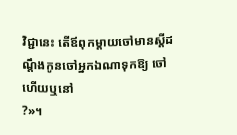វិជ្ជានេះ តើឪពុកម្ដាយចៅមានស្ដីដណ្ដឹងកូនចៅអ្នកឯណាទុកឱ្យ ចៅហើយឬនៅ
?»។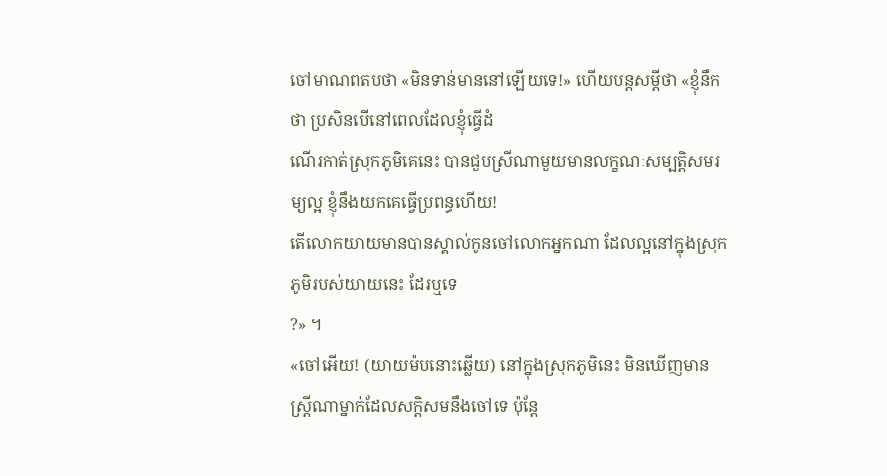ចៅមាណពតបថា «មិនទាន់មាននៅឡើយទេ!» ហើយបន្ដសម្ដីថា «ខ្ញុំនឹកថា ប្រសិនបើនៅពេលដែលខ្ញុំធ្វើដំ
ណើរកាត់ស្រុកភូមិគេនេះ បានជួបស្រីណាមួយមានលក្ខណៈសម្បត្ដិសមរម្យល្អ ខ្ញុំនឹងយកគេធ្វើប្រពន្ធហើយ!
តើលោកយាយមានបានស្គាល់កូនចៅលោកអ្នកណា ដែលល្អនៅក្នុងស្រុកភូមិរបស់យាយនេះ ដែរឬទេ
?» ។
«ចៅអើយ! (យាយម៉បនោះឆ្លើយ) នៅក្នុងស្រុកភូមិនេះ មិនឃើញមានស្ដ្រីណាម្នាក់ដែលសក្ដិសមនឹងចៅទេ ប៉ុន្ដែ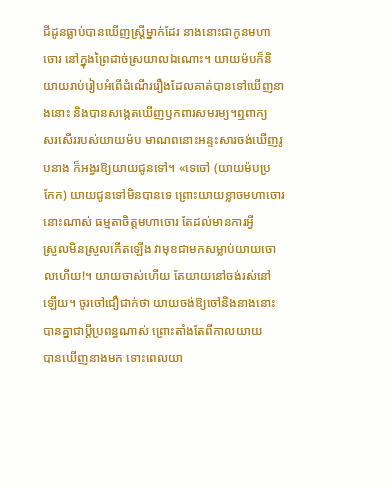ជីដូនធ្លាប់បានឃើញស្ដ្រីម្នាក់ដែរ នាងនោះជាកូនមហាចោរ នៅក្នុងព្រៃដាច់ស្រយាលឯណោះ។ យាយម៉បក៏និ
យាយរាប់រៀបអំពើដំណើររឿងដែលគាត់បានទៅឃើញនាងនោះ និងបានសង្កេតឃើញឫកពារសមរម្យ។ឮពាក្យ
សរសើររបស់យាយម៉ប មាណពនោះអន្ទះសារចង់ឃើញរូបនាង ក៏អង្វរឱ្យយាយជូនទៅ។ «ទេចៅ (យាយម៉បប្រ
កែក) យាយជូនទៅមិនបានទេ ព្រោះយាយខ្លាចមហាចោរនោះណាស់ ធម្មតាចិត្ដមហាចោរ តែដល់មានការអ្វី
ស្រួលមិនស្រួលកើតឡើង វាមុខជាមកសម្លាប់យាយចោលហើយ!។ យាយចាស់ហើយ តែយាយនៅចង់រស់នៅ
ឡើយ។ ចូរចៅជឿជាក់ថា យាយចង់ឱ្យចៅនិងនាងនោះ បានគ្នាជាប្ដីប្រពន្ធណាស់ ព្រោះតាំងតែពីកាលយាយ
បានឃើញនាងមក ទោះពេលយា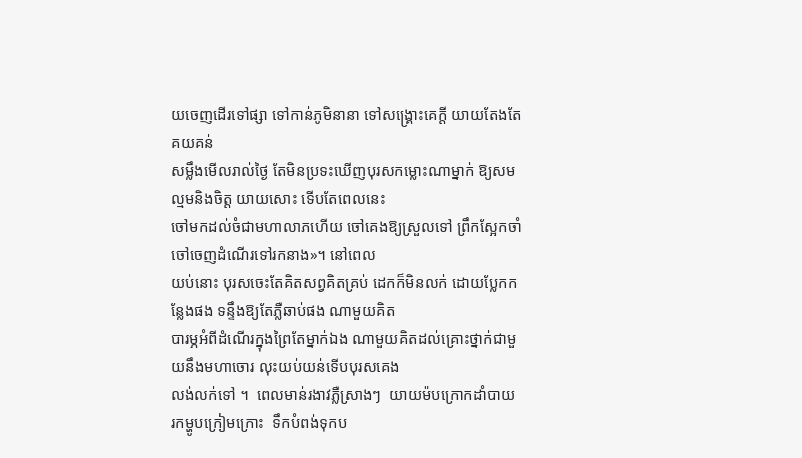យចេញដើរទៅផ្សា ទៅកាន់ភូមិនានា ទៅសង្គ្រោះគេក្ដី យាយតែងតែគយគន់
សម្លឹងមើលរាល់ថ្ងៃ តែមិនប្រទះឃើញបុរសកម្លោះណាម្នាក់ ឱ្យសមល្មមនិងចិត្ដ យាយសោះ ទើបតែពេលនេះ
ចៅមកដល់ចំជាមហាលាភហើយ ចៅគេងឱ្យស្រួលទៅ ព្រឹកស្អែកចាំចៅចេញដំណើរទៅរកនាង»។ នៅពេល
យប់នោះ បុរសចេះតែគិតសព្វគិតគ្រប់ ដេកក៏មិនលក់ ដោយប្លែកកន្លែងផង ទន្ទឹងឱ្យតែភ្លឺឆាប់ផង ណាមួយគិត
បារម្ភអំពីដំណើរក្នុងព្រៃតែម្នាក់ឯង ណាមួយគិតដល់គ្រោះថ្នាក់ជាមួយនឹងមហាចោរ លុះយប់យន់ទើបបុរសគេង
លង់លក់ទៅ ។  ពេលមាន់រងាវភ្លឺស្រាងៗ  យាយម៉បក្រោកដាំបាយ  រកម្ហូបក្រៀមក្រោះ  ទឹកបំពង់ទុកប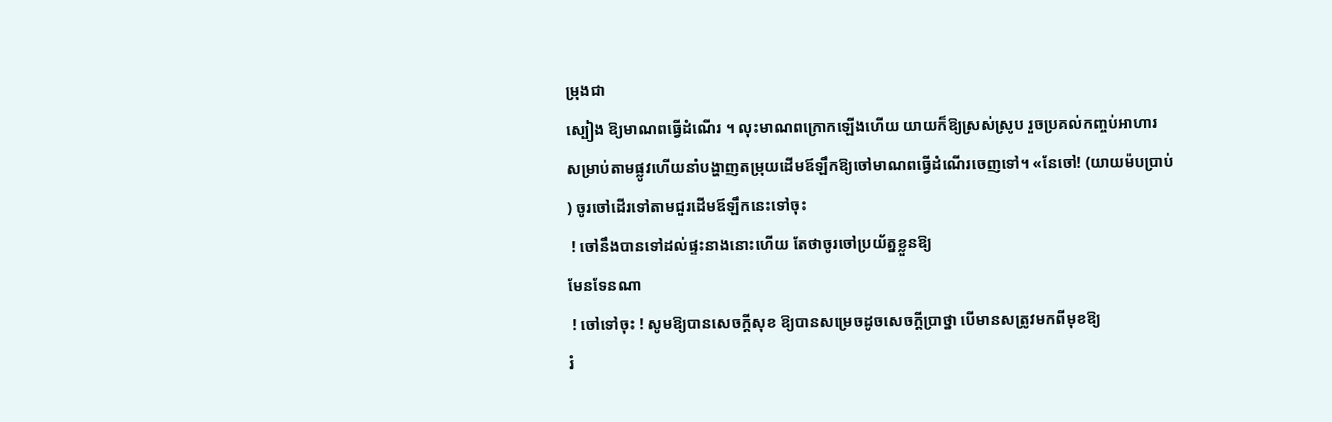ម្រុងជា
ស្បៀង ឱ្យមាណពធ្វើដំណើរ ។ លុះមាណពក្រោកឡើងហើយ យាយក៏ឱ្យស្រស់ស្រូប រួចប្រគល់កញ្ចប់អាហារ
សម្រាប់តាមផ្លូវហើយនាំបង្ហាញតម្រុយដើមឪឡឹកឱ្យចៅមាណពធ្វើដំណើរចេញទៅ។ «នែចៅ! (យាយម៉បប្រាប់
) ចូរចៅដើរទៅតាមជួរដើមឪឡឹកនេះទៅចុះ
 ! ចៅនឹងបានទៅដល់ផ្ទះនាងនោះហើយ តែថាចូរចៅប្រយ័ត្នខ្លួនឱ្យ
មែនទែនណា
 ! ចៅទៅចុះ ! សូមឱ្យបានសេចក្ដីសុខ ឱ្យបានសម្រេចដូចសេចក្ដីប្រាថ្នា បើមានសត្រូវមកពីមុខឱ្យ
រំ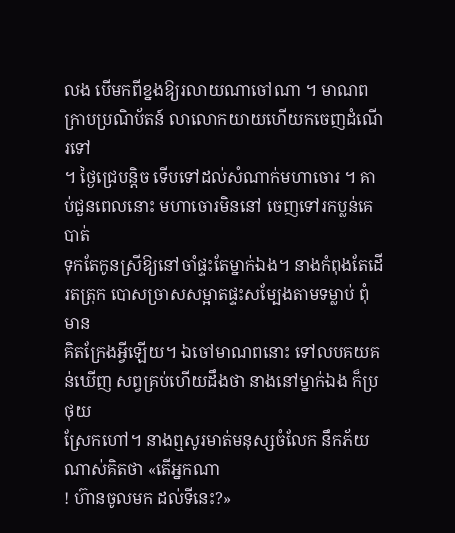លង បើមកពីខ្នងឱ្យរលាយណាចៅណា ។ មាណពក្រាបប្រណិប័តន៍ លាលោកយាយហើយកចេញដំណើរទៅ
។ ថ្ងៃជ្រេបន្ដិច ទើបទៅដល់សំណាក់មហាចោរ ។ គាប់ជួនពេលនោះ មហាចោរមិននៅ ចេញទៅរកប្លន់គេបាត់
ទុកតែកូនស្រីឱ្យនៅចាំផ្ទះតែម្នាក់ឯង។ នាងកំពុងតែដើរតត្រុក បោសច្រាសសម្អាតផ្ទះសម្បែងតាមទម្លាប់ ពុំមាន
គិតក្រែងអ្វីឡើយ។ ឯចៅមាណពនោះ ទៅលបគយគន់ឃើញ សព្វគ្រប់ហើយដឹងថា នាងនៅម្នាក់ឯង ក៏ប្រថុយ
ស្រែកហៅ។ នាងឮសូរមាត់មនុស្សចំលែក នឹកភ័យណាស់គិតថា «តើអ្នកណា
! ហ៊ានចូលមក ដល់ទីនេះ?»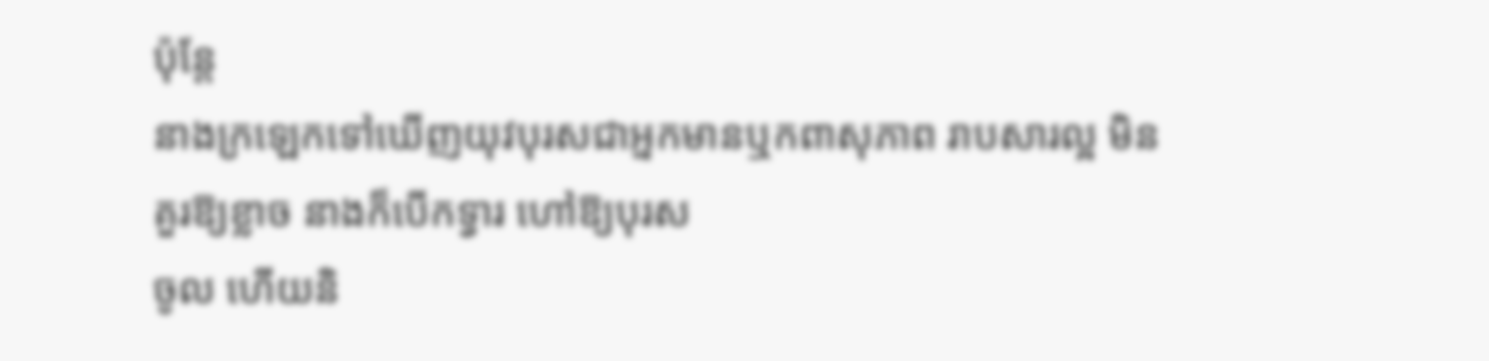ប៉ុន្ដែ
នាងក្រឡេកទៅឃើញយុវបុរសជាអ្នកមានឬកពាសុភាព រាបសារល្អ មិនគួរឱ្យខ្លាច នាងក៏បើកទ្វារ ហៅឱ្យបុរស
ចូល ហើយនិ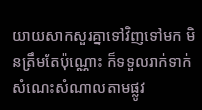យាយសាកសួរគ្នាទៅវិញទៅមក មិនត្រឹមតែប៉ុណ្ណោះ ក៏ទទួលរាក់ទាក់សំណេះសំណាលតាមផ្លូវ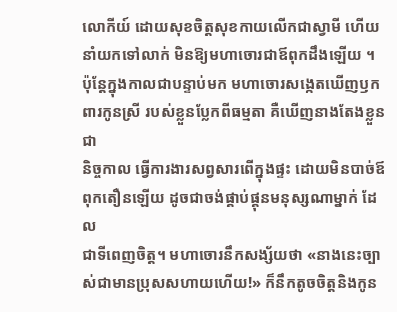លោកីយ៍ ដោយសុខចិត្ដសុខកាយលើកជាស្វាមី ហើយនាំយកទៅលាក់ មិនឱ្យមហាចោរជាឪពុកដឹងឡើយ ។
ប៉ុន្ដែក្នុងកាលជាបន្ទាប់មក មហាចោរសង្កេតឃើញឫកពារកូនស្រី របស់ខ្លួនប្លែកពីធម្មតា គឺឃើញនាងតែងខ្លួនជា
និច្ចកាល ធ្វើការងារសព្វសារពើក្នុងផ្ទះ ដោយមិនបាច់ឪពុកតឿនឡើយ ដូចជាចង់ផ្គាប់ផ្គុនមនុស្សណាម្នាក់ ដែល
ជាទីពេញចិត្ដ។ មហាចោរនឹកសង្ស័យថា «នាងនេះច្បាស់ជាមានប្រុសសហាយហើយ!» ក៏នឹកតូចចិត្ដនិងកូន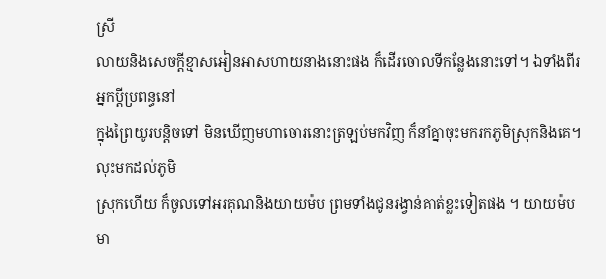ស្រី
លាយនិងសេចក្ដីខ្មាសអៀនអាសហាយនាងនោះផង ក៏ដើរចោលទីកន្លែងនោះទៅ។ ឯទាំងពីរអ្នកប្ដីប្រពន្ធនៅ
ក្នុងព្រៃយូរបន្ដិចទៅ មិនឃើញមហាចោរនោះត្រឡប់មកវិញ ក៏នាំគ្នាចុះមករកភូមិស្រុកនិងគេ។ លុះមកដល់ភូមិ
ស្រុកហើយ ក៏ចូលទៅអរគុណនិងយាយម៉ប ព្រមទាំងជូនរង្វាន់គាត់ខ្លះទៀតផង ។ យាយម៉បមា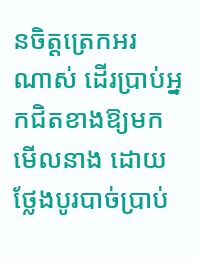នចិត្ដត្រេកអរ
ណាស់ ដើរប្រាប់អ្នកជិតខាងឱ្យមកមើលនាង ដោយថ្លែងបូរបាច់ប្រាប់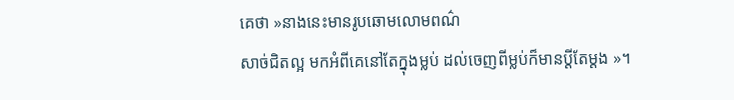គេថា »នាងនេះមានរូបឆោមលោមពណ៌
សាច់ជិតល្អ មកអំពីគេនៅតែក្នុងម្លប់ ដល់ចេញពីម្លប់ក៏មានប្ដីតែម្ដង »។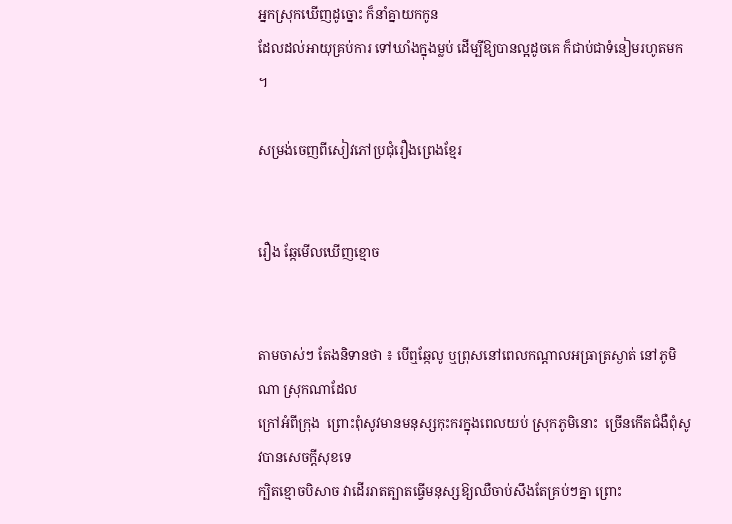អ្នកស្រុកឃើញដូច្នោះ ក៏នាំគ្នាយកកូន
ដែលដល់អាយុគ្រប់ការ ទៅឃាំងក្នុងម្លប់ ដើម្បីឱ្យបានល្អដូចគេ ក៏ជាប់ជាទំនៀមរហូតមក ។

សម្រង់ចេញពីសៀវភៅប្រជុំរឿងព្រេងខ្មែរ


រឿង ឆ្កែមើលឃើញខ្មោច


តាមចាស់ៗ តែងនិទានថា ៖ បើឮឆ្កែលូ ឬព្រុសនៅពេលកណ្ដាលអធ្រាត្រស្ងាត់ នៅភូមិណា ស្រុកណាដែល
ក្រៅអំពីក្រុង  ព្រោះពុំសូវមានមនុស្សកុះករក្នុងពេលយប់ ស្រុកភូមិនោះ  ច្រើនកើតជំងឺពុំសូវបានសេចក្ដីសុខទេ
ក្បិតខ្មោចបិសាច វាដើររាតត្បាតធ្វើមនុស្សឱ្យឈឺចាប់សឹងតែគ្រប់ៗគ្នា ព្រោះ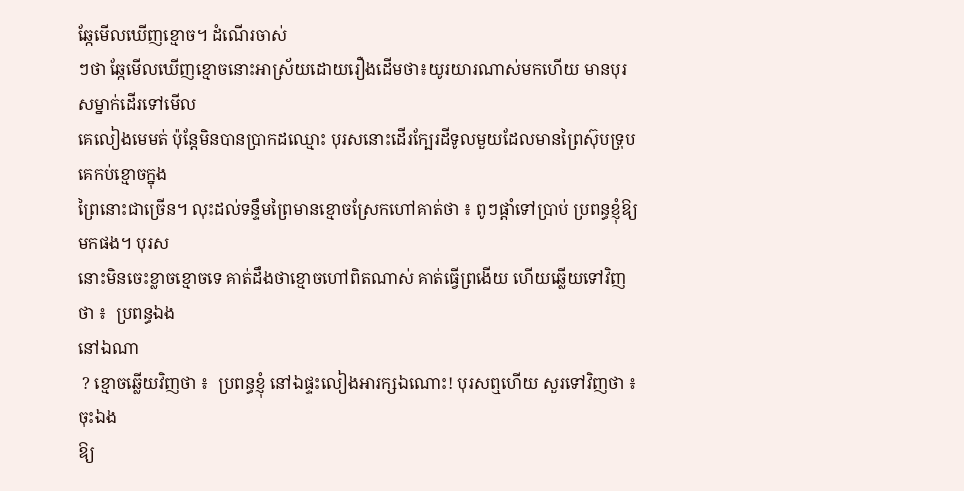ឆ្កែមើលឃើញខ្មោច។ ដំណើរចាស់
ៗថា ឆ្កែមើលឃើញខ្មោចនោះអាស្រ័យដោយរឿងដើមថា៖យូរយារណាស់មកហើយ មានបុរសម្នាក់ដើរទៅមើល
គេលៀងមេមត់ ប៉ុន្ដែមិនបានប្រាកដឈ្មោះ បុរសនោះដើរក្បែរដីទូលមួយដែលមានព្រៃស៊ុបទ្រុប គេកប់ខ្មោចក្នុង
ព្រៃនោះជាច្រើន។ លុះដល់ទន្ទឹមព្រៃមានខ្មោចស្រែកហៅគាត់ថា ៖ ពូៗផ្ដាំទៅប្រាប់ ប្រពន្ធខ្ញុំឱ្យមកផង។ បុរស
នោះមិនចេះខ្លាចខ្មោចទេ គាត់ដឹងថាខ្មោចហៅពិតណាស់ គាត់ធ្វើព្រងើយ ហើយឆ្លើយទៅវិញថា ៖  ប្រពន្ធឯង
នៅឯណា
 ? ខ្មោចឆ្លើយវិញថា ៖  ប្រពន្ធខ្ញុំ នៅឯផ្ទះលៀងអារក្សឯណោះ! បុរសឮហើយ សួរទៅវិញថា ៖ ចុះឯង
ឱ្យ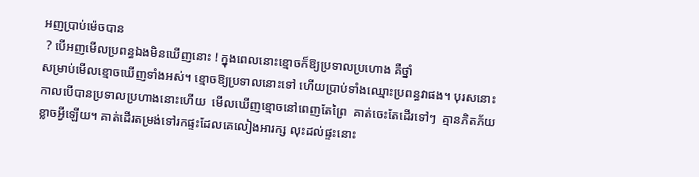អញប្រាប់ម៉េចបាន
 ? បើអញមើលប្រពន្ធឯងមិនឃើញនោះ ! ក្នុងពេលនោះខ្មោចក៏ឱ្យប្រទាលប្រហោង គឺថ្នាំ
សម្រាប់មើលខ្មោចឃើញទាំងអស់។ ខ្មោចឱ្យប្រទាលនោះទៅ ហើយប្រាប់ទាំងឈ្មោះប្រពន្ធវាផង។ បុរសនោះ
កាលបើបានប្រទាលប្រហាងនោះហើយ  មើលឃើញខ្មោចនៅពេញតែព្រៃ  គាត់ចេះតែដើរទៅៗ  គ្មានភិតភ័យ
ខ្លាចអ្វីឡើយ។ គាត់ដើរតម្រង់ទៅរកផ្ទះដែលគេលៀងអារក្ស លុះដល់ផ្ទះនោះ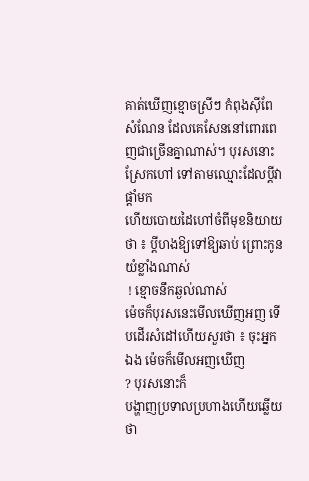គាត់ឃើញខ្មោចស្រីៗ កំពុងស៊ីពែ
សំណែន ដែលគេសែននៅពោរពេញជាច្រើនគ្នាណាស់។ បុរសនោះស្រែកហៅ ទៅតាមឈ្មោះដែលប្ដីវាផ្ដាំមក
ហើយបោយដៃហៅចំពីមុខនិយាយថា ៖ ប្ដីហងឱ្យទៅឱ្យឆាប់ ព្រោះកូនយំខ្លាំងណាស់
 ! ខ្មោចនឹកឆ្ងល់ណាស់
ម៉េចក៏បុរសនេះមើលឃើញអញ ទើបដើរសំដៅហើយសួរថា ៖ ចុះអ្នកឯង ម៉េចក៏មើលអញឃើញ
? បុរសនោះក៏
បង្ហាញប្រទាលប្រហាងហើយឆ្លើយថា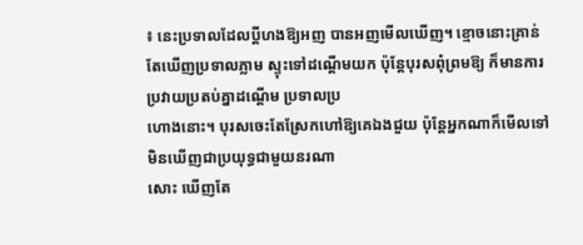៖ នេះប្រទាលដែលប្ដីហងឱ្យអញ បានអញមើលឃើញ។ ខ្មោចនោះគ្រាន់
តែឃើញប្រទាលភ្លាម ស្ទុះទៅដណ្ដើមយក ប៉ុន្ដែបុរសពុំព្រមឱ្យ ក៏មានការប្រវាយប្រតប់គ្នាដណ្ដើម ប្រទាលប្រ
ហោងនោះ។ បុរសចេះតែស្រែកហៅឱ្យគេឯងជួយ ប៉ុន្ដែអ្នកណាក៏មើលទៅមិនឃើញជាប្រយុទ្ធជាមួយនរណា
សោះ ឃើញតែ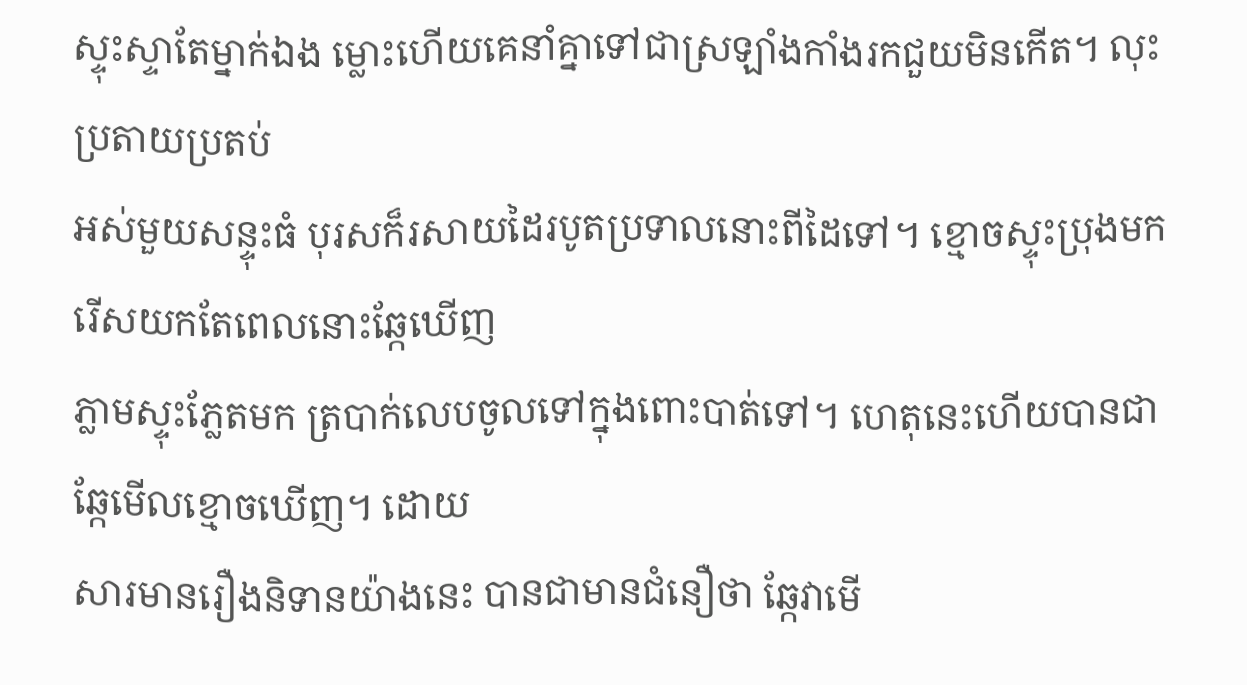ស្ទុះស្ទាតែម្នាក់ឯង ម្លោះហើយគេនាំគ្នាទៅជាស្រឡាំងកាំងរកជួយមិនកើត។ លុះប្រតាយប្រតប់
អស់មួយសន្ទុះធំ បុរសក៏រសាយដៃរបូតប្រទាលនោះពីដៃទៅ។ ខ្មោចស្ទុះប្រុងមករើសយកតែពេលនោះឆ្កែឃើញ
ភ្លាមស្ទុះភ្លែតមក ត្របាក់លេបចូលទៅក្នុងពោះបាត់ទៅ។ ហេតុនេះហើយបានជាឆ្កែមើលខ្មោចឃើញ។ ដោយ
សារមានរឿងនិទានយ៉ាងនេះ បានជាមានជំនឿថា ឆ្កែវាមើ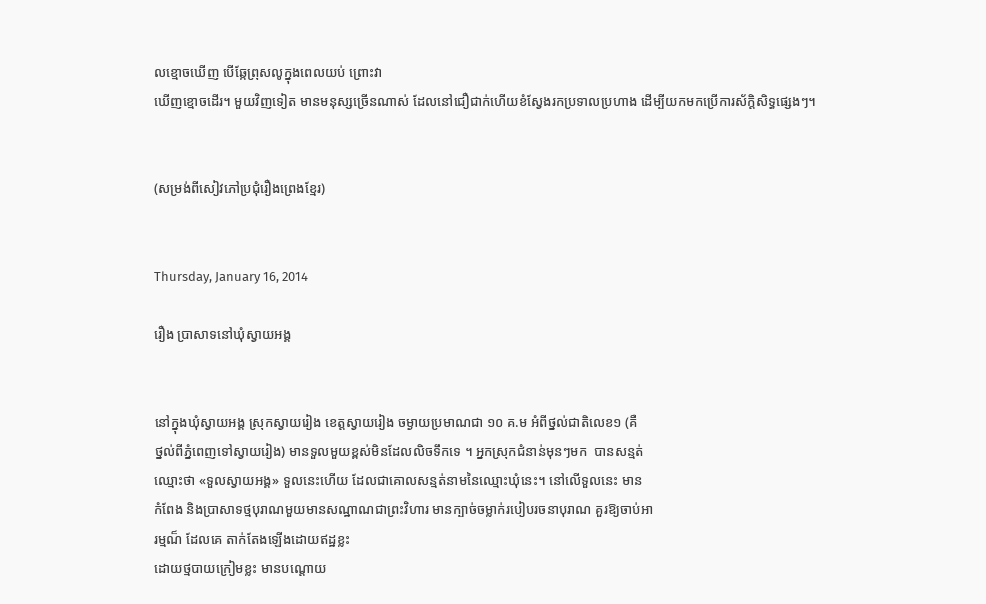លខ្មោចឃើញ បើឆ្កែព្រុសលូក្នុងពេលយប់ ព្រោះវា
ឃើញខ្មោចដើរ។ មួយវិញទៀត មានមនុស្សច្រើនណាស់ ដែលនៅជឿជាក់ហើយខំស្វែងរកប្រទាលប្រហាង ដើម្បីយកមកប្រើការស័ក្ដិសិទ្ធផ្សេងៗ។


(សម្រង់ពីសៀវភៅប្រជុំរឿងព្រេងខ្មែរ)


Thursday, January 16, 2014

រឿង ប្រាសាទនៅឃុំស្វាយអង្គ


នៅក្នុងឃុំស្វាយអង្គ ស្រុកស្វាយរៀង ខេត្ដស្វាយរៀង ចម្ងាយប្រមាណជា ១០ គ.ម អំពីថ្នល់ជាតិលេខ១ (គឺ
ថ្នល់ពីភ្នំពេញទៅស្វាយរៀង) មានទួលមួយខ្ពស់មិនដែលលិចទឹកទេ ។ អ្នកស្រុកជំនាន់មុនៗមក  បានសន្មត់
ឈ្មោះថា «ទួលស្វាយអង្គ» ទួលនេះហើយ ដែលជាគោលសន្មត់នាមនៃឈ្មោះឃុំនេះ។ នៅលើទួលនេះ មាន
កំពែង និងប្រាសាទថ្មបុរាណមួយមានសណ្ឋាណជាព្រះវិហារ មានក្បាច់ចម្លាក់របៀបរចនាបុរាណ គួរឱ្យចាប់អា
រម្មណ៏ ដែលគេ តាក់តែងឡើងដោយឥដ្ឋខ្លះ
ដោយថ្មបាយក្រៀមខ្លះ មានបណ្ដោយ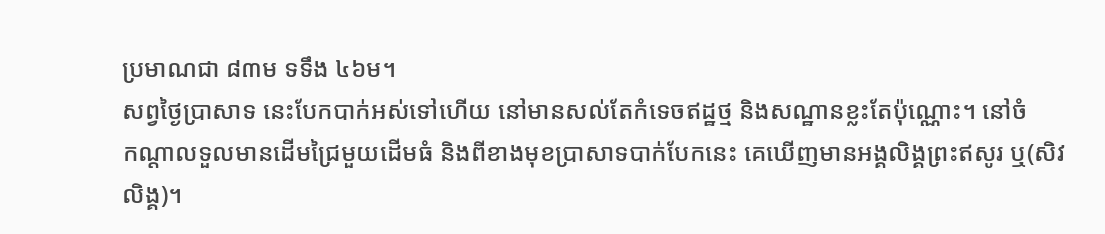ប្រមាណជា ៨៣ម ទទឹង ៤៦ម។
សព្វថ្ងៃប្រាសាទ នេះបែកបាក់អស់ទៅហើយ នៅមានសល់តែកំទេចឥដ្ឋថ្ម និងសណ្ឋានខ្លះតែប៉ុណ្ណោះ។ នៅចំ
កណ្ដាលទួលមានដើមជ្រៃមួយដើមធំ និងពីខាងមុខប្រាសាទបាក់បែកនេះ គេឃើញមានអង្គលិង្គព្រះឥសូរ ឬ(សិវ
លិង្គ)។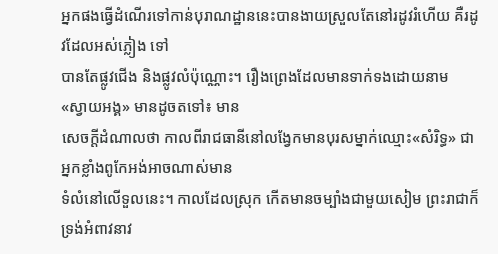អ្នកផងធ្វើដំណើរទៅកាន់បុរាណដ្ឋាននេះបានងាយស្រួលតែនៅរដូវរំហើយ គឺរដូវដែលអស់ភ្លៀង ទៅ
បានតែផ្លូវជើង និងផ្លូវលំប៉ុណ្ណោះ។ រឿងព្រេងដែលមានទាក់ទងដោយនាម «ស្វាយអង្គ» មានដូចតទៅ៖ មាន
សេចក្ដីដំណាលថា កាលពីរាជធានីនៅលង្វែកមានបុរសម្នាក់ឈ្មោះ«សំរិទ្ធ» ជាអ្នកខ្លាំងពូកែអង់អាចណាស់មាន
ទំលំនៅលើទួលនេះ។ កាលដែលស្រុក កើតមានចម្បាំងជាមួយសៀម ព្រះរាជាក៏ទ្រង់អំពាវនាវ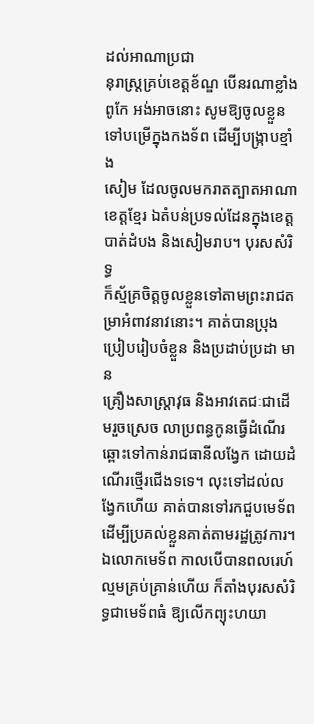ដល់អាណាប្រជា
នុរាស្រ្ដគ្រប់ខេត្ដខ័ណ្ឌ បើនរណាខ្លាំងពូកែ អង់អាចនោះ សូមឱ្យចូលខ្លួនទៅបម្រើក្នុងកងទ័ព ដើម្បីបង្ក្រាបខ្មាំង
សៀម ដែលចូលមករាតត្បាតអាណាខេត្ដខ្មែរ ឯតំបន់ប្រទល់ដែនក្នុងខេត្ដបាត់ដំបង និងសៀមរាប។ បុរសសំរិទ្ធ
ក៏ស្ម័គ្រចិត្ដចូលខ្លួនទៅតាមព្រះរាជតម្រាអំពាវនាវនោះ។ គាត់បានប្រុងប្រៀបរៀបចំខ្លួន និងប្រដាប់ប្រដា មាន
គ្រឿងសាស្រ្ដាវុធ និងអាវតេជៈជាដើមរួចស្រេច លាប្រពន្ធកូនធ្វើដំណើរឆ្ពោះទៅកាន់រាជធានីលង្វែក ដោយដំ
ណើរថ្មើរជើងទទេ។ លុះទៅដល់លង្វែកហើយ គាត់បានទៅរកជួបមេទ័ព ដើម្បីប្រគល់ខ្លួនគាត់តាមរដ្ឋត្រូវការ។
ឯលោកមេទ័ព កាលបើបានពលរេហ៍ល្មមគ្រប់គ្រាន់ហើយ ក៏តាំងបុរសសំរិទ្ធជាមេទ័ពធំ ឱ្យលើកព្យុះហយា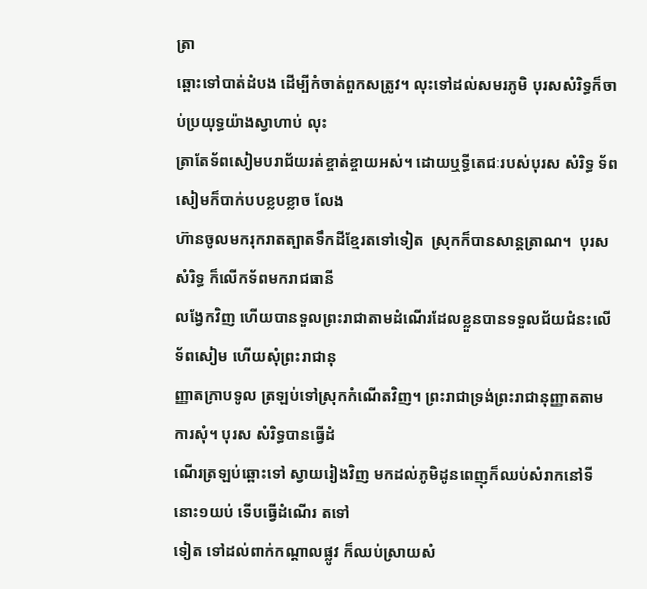ត្រា
ឆ្ពោះទៅបាត់ដំបង ដើម្បីកំចាត់ពួកសត្រូវ។ លុះទៅដល់សមរភូមិ បុរសសំរិទ្ធក៏ចាប់ប្រយុទ្ធយ៉ាងស្វាហាប់ លុះ
ត្រាតែទ័ពសៀមបរាជ័យរត់ខ្ចាត់ខ្ចាយអស់។ ដោយឬទ្ធីតេជៈរបស់បុរស សំរិទ្ធ ទ័ពសៀមក៏បាក់បបខ្លបខ្លាច លែង
ហ៊ានចូលមករុករាតត្បាតទឹកដីខ្មែរតទៅទៀត  ស្រុកក៏បានសាន្ដត្រាណ។  បុរស សំរិទ្ធ ក៏លើកទ័ពមករាជធានី
លង្វែកវិញ ហើយបានទួលព្រះរាជាតាមដំណើរដែលខ្លួនបានទទួលជ័យជំនះលើទ័ពសៀម ហើយសុំព្រះរាជានុ
ញ្ញាតក្រាបទូល ត្រឡប់ទៅស្រុកកំណើតវិញ។ ព្រះរាជាទ្រង់ព្រះរាជានុញ្ញាតតាមការសុំ។ បុរស សំរិទ្ធបានធ្វើដំ
ណើរត្រឡប់ឆ្ពោះទៅ ស្វាយរៀងវិញ មកដល់ភូមិដូនពេញុក៏ឈប់សំរាកនៅទីនោះ១យប់ ទើបធ្វើដំណើរ តទៅ
ទៀត ទៅដល់ពាក់កណ្ដាលផ្លូវ ក៏ឈប់ស្រាយសំ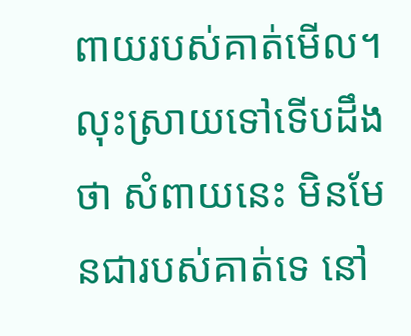ពាយរបស់គាត់មើល។ លុះស្រាយទៅទើបដឹងថា សំពាយនេះ មិនមែនជារបស់គាត់ទេ នៅ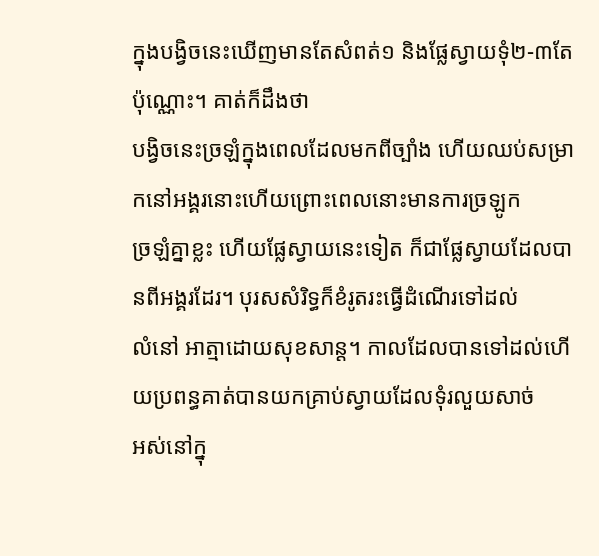ក្នុងបង្វិចនេះឃើញមានតែសំពត់១ និងផ្លែស្វាយទុំ២-៣តែប៉ុណ្ណោះ។ គាត់ក៏ដឹងថា
បង្វិចនេះច្រឡំក្នុងពេលដែលមកពីច្បាំង ហើយឈប់សម្រាកនៅអង្គរនោះហើយព្រោះពេលនោះមានការច្រឡូក
ច្រឡំគ្នាខ្លះ ហើយផ្លែស្វាយនេះទៀត ក៏ជាផ្លែស្វាយដែលបានពីអង្គរដែរ។ បុរសសំរិទ្ធក៏ខំរូតរះធ្វើដំណើរទៅដល់
លំនៅ អាត្មាដោយសុខសាន្ដ។ កាលដែលបានទៅដល់ហើយប្រពន្ធគាត់បានយកគ្រាប់ស្វាយដែលទុំរលួយសាច់
អស់នៅក្នុ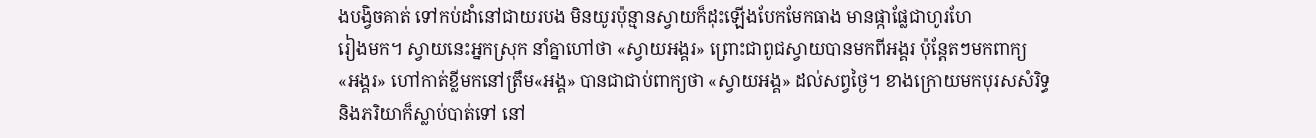ងបង្វិចគាត់ ទៅកប់ដាំនៅជាយរបង មិនយូរប៉ុន្មានស្វាយក៏ដុះឡើងបែកមែកធាង មានផ្កាផ្លែជាហូរហែ
រៀងមក។ ស្វាយនេះអ្នកស្រុក នាំគ្នាហៅថា «ស្វាយអង្គរ» ព្រោះជាពូជស្វាយបានមកពីអង្គរ ប៉ុនែ្ដតៗមកពាក្យ
«អង្គរ» ហៅកាត់ខ្លីមកនៅត្រឹម«អង្គ» បានជាជាប់ពាក្យថា «ស្វាយអង្គ» ដល់សព្វថ្ងៃ។ ខាងក្រោយមកបុរសសំរិទ្ធ
និងភរិយាក៏ស្លាប់បាត់ទៅ នៅ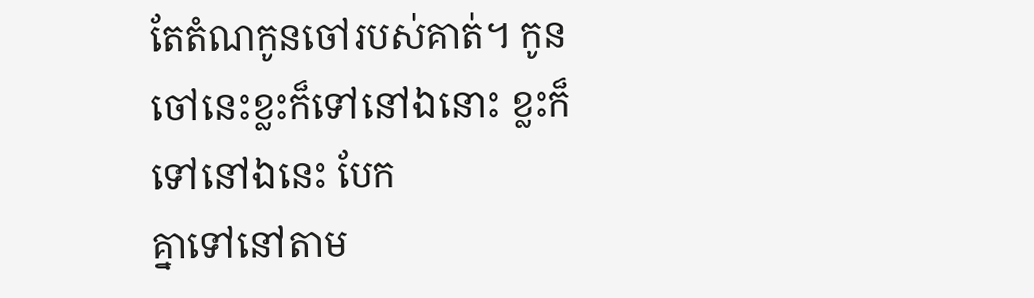តែតំណកូនចៅរបស់គាត់។ កូនចៅនេះខ្លះក៏ទៅនៅឯនោះ ខ្លះក៏ទៅនៅឯនេះ បែក
គ្នាទៅនៅតាម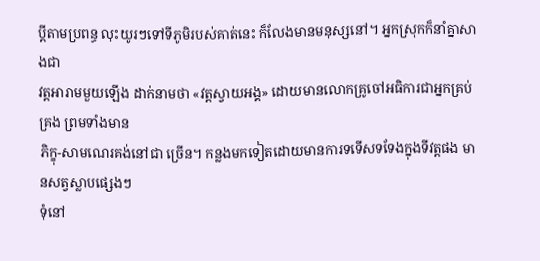ប្ដីតាមប្រពន្ធ លុះយូរៗទៅទីភូមិរបស់គាត់នេះ ក៏លែងមានមនុស្សនៅ។ អ្នកស្រុកក៏នាំគ្នាសាងជា
វត្ដអារាមមួយឡើង ដាក់នាមថា «វត្ដស្វាយអង្គ» ដោយមានលោកគ្រូចៅអធិការជាអ្នកគ្រប់គ្រង ព្រមទាំងមាន
ភិក្ខុ-សាមណេរគង់នៅជា ច្រើន។ កន្លងមកទៀតដោយមានការទទើសទទែងក្នុងទីវត្ដផង មានសត្វស្លាបផ្សេងៗ
ទុំនៅ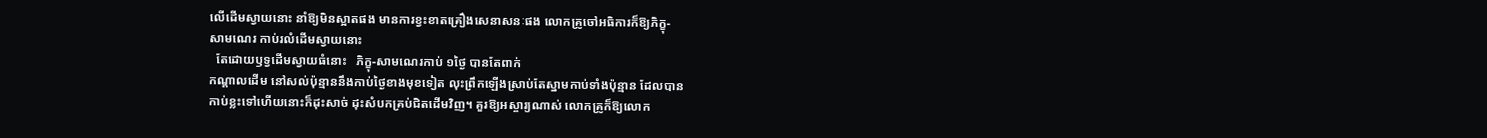លើដើមស្វាយនោះ នាំឱ្យមិនស្អាតផង មានការខ្វះខាតគ្រឿងសេនាសនៈផង លោកគ្រូចៅអធិការក៏ឱ្យភិក្ខុ-
សាមណេរ កាប់រលំដើមស្វាយនោះ
  តែដោយឫទ្វដើមស្វាយធំនោះ   ភិក្ខុ-សាមណេរកាប់ ១ថ្ងៃ បានតែពាក់
កណ្ដាលដើម នៅសល់ប៉ុន្មាននឹងកាប់ថ្ងៃខាងមុខទៀត លុះព្រឹកឡើងស្រាប់តែស្នាមកាប់ទាំងប៉ុន្មាន ដែលបាន
កាប់ខ្លះទៅហើយនោះក៏ដុះសាច់ ដុះសំបកគ្រប់ជិតដើមវិញ។ គួរឱ្យអស្ចារ្យណាស់ លោកគ្រូក៏ឱ្យលោក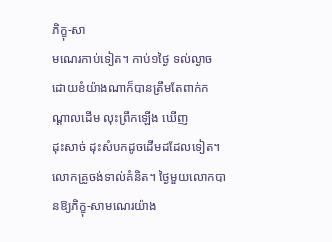ភិក្ខុ-សា
មណេរកាប់ទៀត។ កាប់១ថ្ងៃ ទល់ល្ងាច ដោយខំយ៉ាងណាក៏បានត្រឹមតែពាក់កណ្ដាលដើម លុះព្រឹកឡើង ឃើញ
ដុះសាច់ ដុះសំបកដូចដើមដដែលទៀត។ លោកគ្រូចង់ទាល់គំនិត។ ថ្ងៃមួយលោកបានឱ្យភិក្ខុ-សាមណេរយ៉ាង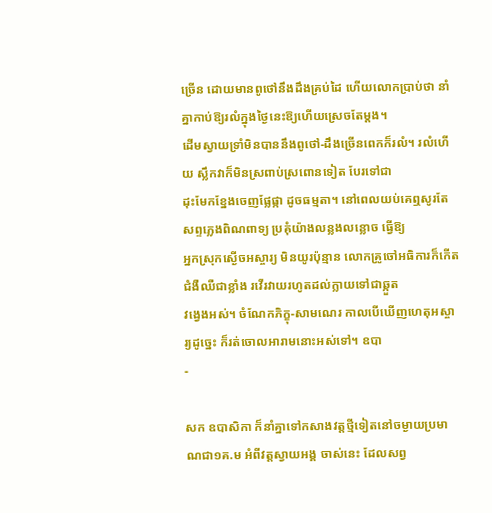ច្រើន ដោយមានពូថៅនឹងដឹងគ្រប់ដៃ ហើយលោកប្រាប់ថា នាំគ្នាកាប់ឱ្យរលំក្នុងថ្ងៃនេះឱ្យហើយស្រេចតែម្ដង។
ដើមស្វាយទ្រាំមិនបាននឹងពូថៅ-ដឹងច្រើនពេកក៏រលំ។ រលំហើយ ស្លឹកវាក៏មិនស្រពាប់ស្រពោនទៀត បែរទៅជា
ដុះមែកខ្នែងចេញផ្លែផ្កា ដូចធម្មតា។ នៅពេលយប់គេឮសូរតែសព្ទភ្លេងពិណពាទ្យ ប្រគុំយ៉ាងលន្លងលន្លោច ធ្វើឱ្យ
អ្នកស្រុកស្ងើចអស្ចារ្យ មិនយូរប៉ុន្មាន លោកគ្រូចៅអធិការក៏កើតជំងឺឈឺជាខ្លាំង រវើរវាយរហូតដល់ក្លាយទៅជាឆ្កួត
វង្វេងអស់។ ចំណែកភិក្ខុ-សាមណេរ កាលបើឃើញហេតុអស្ចារ្យដូច្នេះ ក៏រត់ចោលអារាមនោះអស់ទៅ។ ឧបា
-

សក ឧបាសិកា ក៏នាំគ្នាទៅកសាងវត្ដថ្មីទៀតនៅចម្ងាយប្រមាណជា១គ.ម អំពីវត្ដស្វាយអង្គ ចាស់នេះ ដែលសព្វ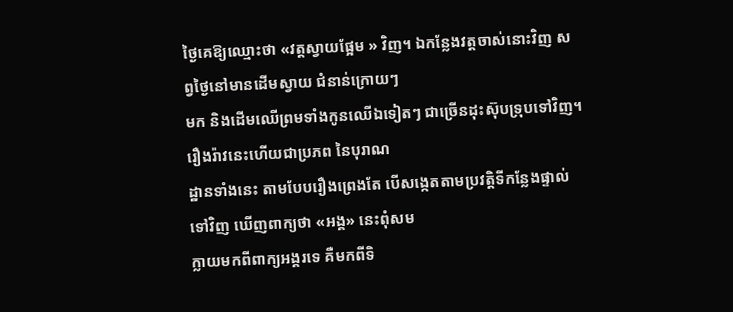ថ្ងៃគេឱ្យឈ្មោះថា «វត្ដស្វាយផ្អែម » វិញ។ ឯកន្លែងវត្ដចាស់នោះវិញ សព្វថ្ងៃនៅមានដើមស្វាយ ជំនាន់ក្រោយៗ
មក និងដើមឈើព្រមទាំងកូនឈើឯទៀតៗ ជាច្រើនដុះស៊ុបទ្រុបទៅវិញ។ រឿងរ៉ាវនេះហើយជាប្រភព នៃបុរាណ
ដ្ឋានទាំងនេះ តាមបែបរឿងព្រេងតែ បើសង្កេតតាមប្រវត្ដិទីកន្លែងផ្ទាល់ទៅវិញ ឃើញពាក្យថា «អង្គ» នេះពុំសម
ក្លាយមកពីពាក្យអង្គរទេ គឺមកពីទិ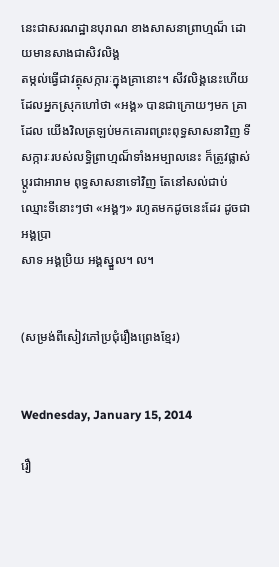នេះជាសរណដ្ឋានបុរាណ ខាងសាសនាព្រាហ្មណ៏ ដោយមានសាងជាសិវលិង្គ
តម្កល់ធ្វើជាវត្ថុសក្ការៈក្នុងគ្រានោះ។ សីវលិង្គនេះហើយដែលអ្នកស្រុកហៅថា «អង្គ» បានជាក្រោយៗមក គ្រា
ដែល យើងវិលត្រឡប់មកគោរពព្រះពុទ្ធសាសនាវិញ ទីសក្ការៈរបស់លទ្ធិព្រាហ្មណ៏ទាំងអម្បាលនេះ ក៏ត្រូវផ្លាស់
ប្ដូរជាអារាម ពុទ្ធសាសនាទៅវិញ តែនៅសល់ជាប់ឈ្មោះទីនោះៗថា «អង្គៗ» រហូតមកដូចនេះដែរ ដូចជាអង្គប្រា
សាទ អង្គប្រិយ អង្គស្នួល។ ល។


(សម្រង់ពីសៀវភៅប្រជុំរឿងព្រេងខ្មែរ)


Wednesday, January 15, 2014

រឿ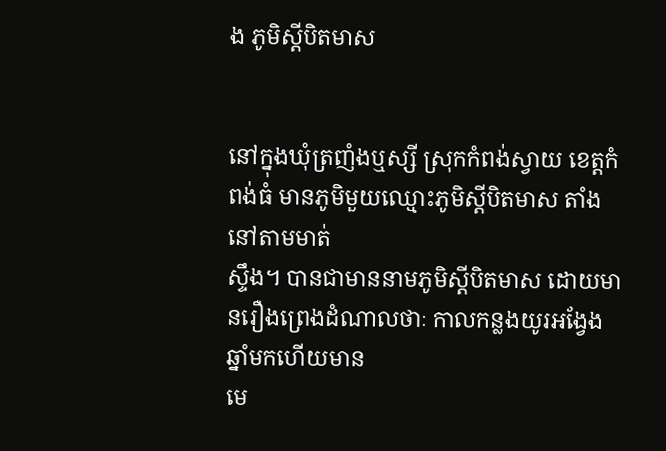ង ភូមិស្ដីបិតមាស


នៅក្នុងឃុំត្រញំងឬស្សី ស្រុកកំពង់ស្វាយ ខេត្ដកំពង់ធំ មានភូមិមួយឈ្មោះភូមិស្ដីបិតមាស តាំងនៅតាមមាត់
ស្ទឹង។ បានជាមាននាមភូមិស្ដីបិតមាស ដោយមានរឿងព្រេងដំណាលថាៈ កាលកន្លងយូរអង្វែងឆ្នាំមកហើយមាន
មេ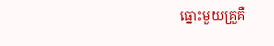ធ្នោះមួយគ្រួគឺ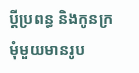ប្ដីប្រពន្ធ និងកូនក្រមុំមួយមានរូប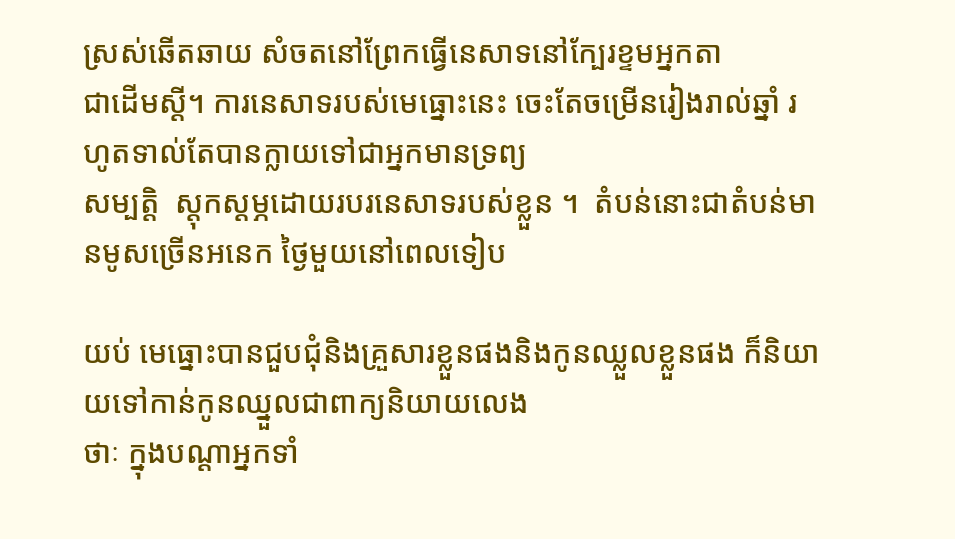ស្រស់ឆើតឆាយ សំចតនៅព្រែកធ្វើនេសាទនៅក្បែរខ្ទមអ្នកតា
ជាដើមស្ដី។ ការនេសាទរបស់មេធ្នោះនេះ ចេះតែចម្រើនរៀងរាល់ឆ្នាំ រហូតទាល់តែបានក្លាយទៅជាអ្នកមានទ្រព្យ
សម្បតិ្ដ  ស្ដុកស្ដម្ភដោយរបរនេសាទរបស់ខ្លួន ។  តំបន់នោះជាតំបន់មានមូសច្រើនអនេក ថ្ងៃមួយនៅពេលទៀប

យប់ មេធ្នោះបានជួបជុំនិងគ្រួសារខ្លួនផងនិងកូនឈ្លួលខ្លួនផង ក៏និយាយទៅកាន់កូនឈ្នួលជាពាក្យនិយាយលេង
ថាៈ ក្នុងបណ្ដាអ្នកទាំ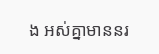ង អស់គ្នាមាននរ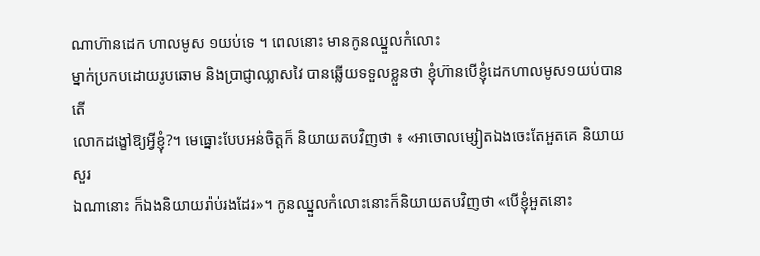ណាហ៊ានដេក ហាលមូស ១យប់ទេ ។ ពេលនោះ មានកូនឈ្នួលកំលោះ
ម្នាក់ប្រកបដោយរូបឆោម និងប្រាជ្ញាឈ្លាសវៃ បានឆ្លើយទទួលខ្លួនថា ខ្ញុំហ៊ានបើខ្ញុំដេកហាលមូស១យប់បាន តើ
លោកដង្ខៅឱ្យអ្វីខ្ញុំ?។ មេធ្នោះបែបអន់ចិត្ដក៏ និយាយតបវិញថា ៖ «អាចោលម្សៀតឯងចេះតែអួតគេ និយាយសួរ
ឯណានោះ ក៏ឯងនិយាយរ៉ាប់រងដែរ»។ កូនឈ្នួលកំលោះនោះក៏និយាយតបវិញថា «បើខ្ញុំអួតនោះ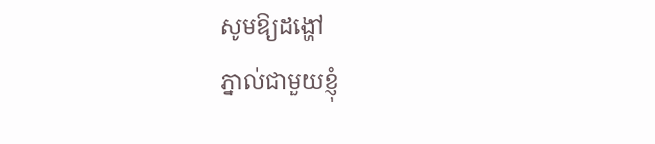សូមឱ្យដង្ហៅ
ភ្នាល់ជាមួយខ្ញុំ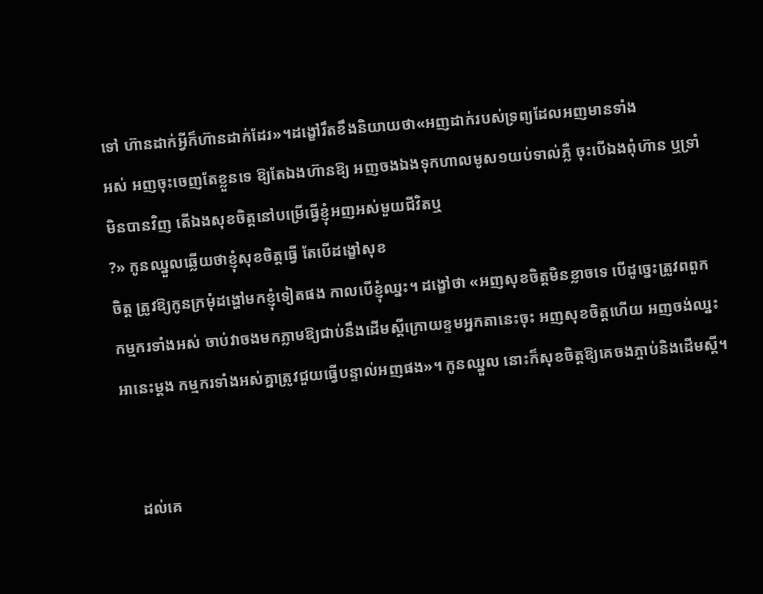ទៅ ហ៊ានដាក់អ្វីក៏ហ៊ានដាក់ដែរ»។ដង្ខៅរឹតខឹងនិយាយថា«អញដាក់របស់ទ្រព្យដែលអញមានទាំង
អស់ អញចុះចេញតែខ្លួនទេ ឱ្យតែឯងហ៊ានឱ្យ អញចងឯងទុកហាលមូស១យប់ទាល់ភ្លឺ ចុះបើឯងពុំហ៊ាន ឬទ្រាំ
មិនបានវិញ តើឯងសុខចិត្ដនៅបម្រើធ្វើខ្ញុំអញអស់មួយជីវិតឬ
?» កូនឈ្នួលឆ្លើយថាខ្ញុំសុខចិត្ដធ្វើ តែបើដង្ខៅសុខ
ចិត្ដ ត្រូវឱ្យកូនក្រមុំដង្ហៅមកខ្ញុំទៀតផង កាលបើខ្ញុំឈ្នះ។ ដង្ខៅថា «អញសុខចិត្ដមិនខ្លាចទេ បើដូច្នេះត្រូវពពួក
កម្មករទាំងអស់ ចាប់វាចងមកភ្លាមឱ្យជាប់នឹងដើមស្ដីក្រោយខ្ទមអ្នកតានេះចុះ អញសុខចិត្ដហើយ អញចង់ឈ្នះ
អានេះម្ដង កម្មករទាំងអស់គ្នាត្រូវជួយធ្វើបន្ទាល់អញផង»។ កូនឈ្នួល នោះក៏សុខចិត្ដឱ្យគេចងភ្ចាប់និងដើមស្ដី។


    ដល់គេ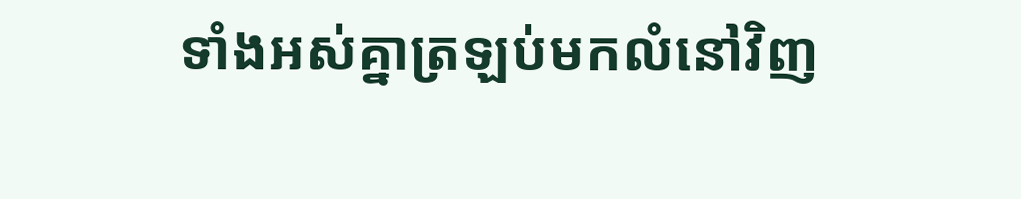ទាំងអស់គ្នាត្រឡប់មកលំនៅវិញ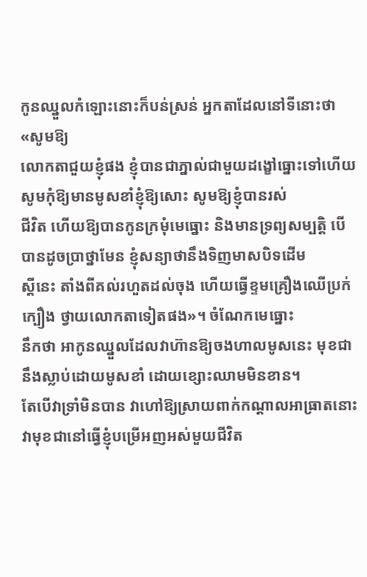កូនឈ្នួលកំឡោះនោះក៏បន់ស្រន់ អ្នកតាដែលនៅទីនោះថា «សូមឱ្យ
លោកតាជួយខ្ញុំផង ខ្ញុំបានជាភ្នាល់ជាមួយដង្ខៅធ្នោះទៅហើយ សូមកុំឱ្យមានមូសខាំខ្ញុំឱ្យសោះ សូមឱ្យខ្ញុំបានរស់
ជីវិត ហើយឱ្យបានកូនក្រមុំមេធ្នោះ និងមានទ្រព្យសម្បតិ្ដ បើបានដូចប្រាថ្នាមែន ខ្ញុំសន្យាថានឹងទិញមាសបិទដើម
ស្ដីនេះ តាំងពីគល់រហួតដល់ចុង ហើយធ្វើខ្ទមគ្រឿងឈើប្រក់ក្បឿង ថ្វាយលោកតាទៀតផង»។ ចំណែកមេធ្នោះ
នឹកថា អាកូនឈ្នួលដែលវាហ៊ានឱ្យចងហាលមូសនេះ មុខជានឹងស្លាប់ដោយមូសខាំ ដោយខ្សោះឈាមមិនខាន។
តែបើវាទ្រាំមិនបាន វាហៅឱ្យស្រាយពាក់កណ្ដាលអាធ្រាតនោះ វាមុខជានៅធ្វើខ្ញុំបម្រើអញអស់មួយជីវិត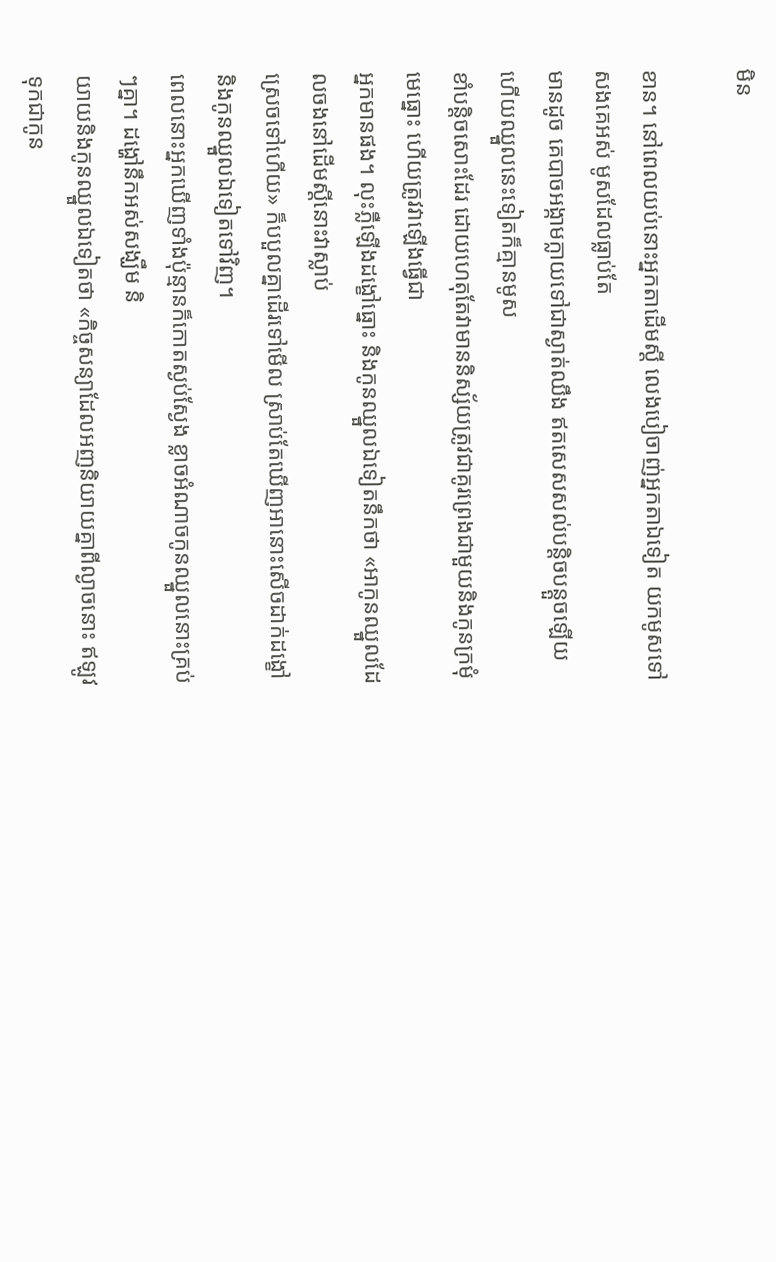មិន

ខាន។ នៅពេលយប់នោះអ្នកតាដើមស្ដី លេងបៀចាញ់អ្នកតាឯទៀត យកមូសទៅសងគេអស់ មូសដែលធ្លាប់តែ
មានដូច គេបាចអង្កាមក្លាយទៅជាស្ងាត់ឈឹង ឥតសេសសល់បន្ដិចបន្ដួចឡើយ ហើយឈ្នួលនេះទៀតក៏គ្មានមូស
ខាំបន្ដិចសោះដែរ ដោយហេតុតែវាមាននិស្ស័យត្រូវជាគូរព្រេងជាមួយនិងកូនក្រមុំមេធ្នោះ ហើយត្រូវវាឡើងធ្វើជា
អ្នកមានផង។ លុះភ្លឺឡើងដង្ខៅធ្នោះ និងកូនឈ្នួលឯទៀតនឹកថា «អាកូនឈ្នួលដែលចងនៅដើមស្ដីនោះវាស្លាប់
ស្រេចទៅហើយ» ក៏បបួលគ្នាដើរទៅមើល ស្រាប់តែឃើញអានោះសើចដាក់ដង្ខៅ និងកូនឈ្នួលឯទៀតទៅវិញ។
ពេលនោះអ្នកឃើញទាំងប៉ុន្មានក៏កោតស្ងប់ស្ងែង ខ្លាចអំណាចកូនឈ្នួលនោះគ្រប់ៗគ្នា។ ដង្ហៅនឹកអស់សង្ឃឹម និ
យាយនិងកូនឈ្នួលឯទៀតថា «កិច្ចសន្យាដែលអញនិយាយគ្នាពីល្ងាចនោះ ឥឡូវទុកជាកូន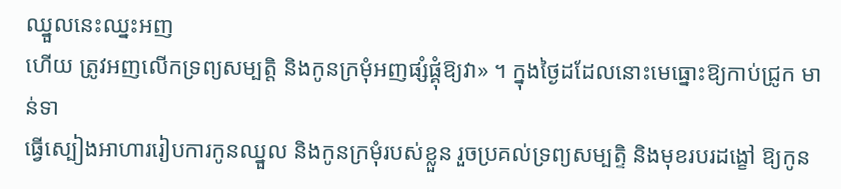ឈ្នួលនេះឈ្នះអញ
ហើយ ត្រូវអញលើកទ្រព្យសម្បតិ្ដ និងកូនក្រមុំអញផ្សំផ្គុំឱ្យវា» ។ ក្នុងថ្ងៃដដែលនោះមេធ្នោះឱ្យកាប់ជ្រូក មាន់ទា
ធ្វើស្បៀងអាហាររៀបការកូនឈ្នួល និងកូនក្រមុំរបស់ខ្លួន រួចប្រគល់ទ្រព្យសម្បត្ទិ និងមុខរបរដង្ខៅ ឱ្យកូន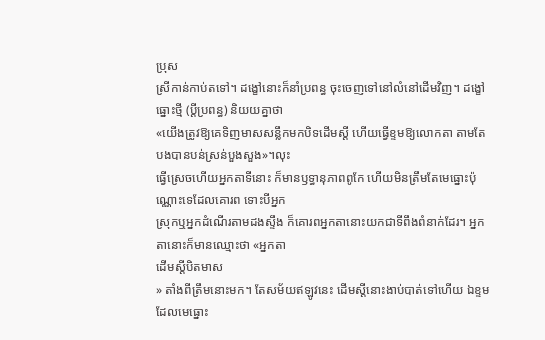ប្រុស
ស្រីកាន់កាប់តទៅ។ ដង្ខៅនោះក៏នាំប្រពន្ធ ចុះចេញទៅនៅលំនៅដើមវិញ។ ដង្ខៅធ្នោះថ្មី (ប្ដីប្រពន្ធ) និយយគ្នាថា
«យើងត្រូវឱ្យគេទិញមាសសន្លឹកមកបិទដើមស្ដី ហើយធ្វើខ្ទមឱ្យលោកតា តាមតែបងបានបន់ស្រន់បួងសួង»។លុះ
ធ្វើស្រេចហើយអ្នកតាទីនោះ ក៏មានឫទ្ធានុភាពពូកែ ហើយមិនត្រឹមតែមេធ្នោះប៉ុណ្ណោះទេដែលគោរព ទោះបីអ្នក
ស្រុកឬអ្នកដំណើរតាមដងស្ទឹង ក៏គោរពអ្នកតានោះយកជាទីពឹងពំនាក់ដែរ។ អ្នកតានោះក៏មានឈ្មោះថា «អ្នកតា
ដើមស្ដីបិតមាស
» តាំងពីត្រឹមនោះមក។ តែសម័យឥឡូវនេះ ដើមស្ដីនោះងាប់បាត់ទៅហើយ ឯខ្ទមដែលមេធ្នោះ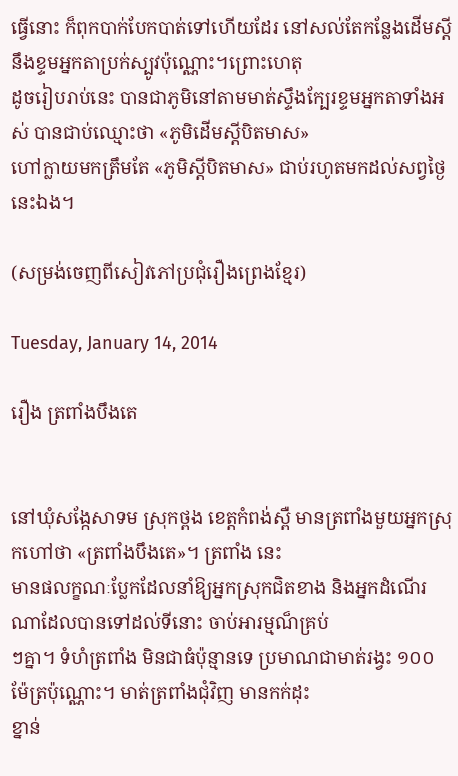ធ្វើនោះ ក៏ពុកបាក់បែកបាត់ទៅហើយដែរ នៅសល់តែកន្លែងដើមស្ដី នឹងខ្ទមអ្នកតាប្រក់ស្បូវប៉ុណ្ណោះ។ព្រោះហេតុ
ដូចរៀបរាប់នេះ បានជាភូមិនៅតាមមាត់ស្ទឹងក្បែរខ្ទមអ្នកតាទាំងអស់ បានជាប់ឈ្មោះថា «ភូមិដើមស្ដីបិតមាស»
ហៅក្លាយមកត្រឹមតែ «ភូមិស្ដីបិតមាស» ជាប់រហូតមកដល់សព្វថ្ងៃនេះឯង។

(សម្រង់ចេញពីសៀវភៅប្រជុំរឿងព្រេងខ្មែរ)

Tuesday, January 14, 2014

រឿង ត្រពាំងបឹងតេ


នៅឃុំសង្កែសាទម ស្រុកថ្ពង ខេត្ដកំពង់ស្ពឺ មានត្រពាំងមួយអ្នកស្រុកហៅថា «ត្រពាំងបឹងតេ»។ ត្រពាំង នេះ
មានផលក្ខណៈប្លែកដែលនាំឱ្យអ្នកស្រុកជិតខាង និងអ្នកដំណើរណាដែលបានទៅដល់ទីនោះ ចាប់អារម្មណ៏គ្រប់
ៗគ្នា។ ទំហំត្រពាំង មិនជាធំប៉ុន្មានទេ ប្រមាណជាមាត់រង្វះ ១០០ ម៉ែត្រប៉ុណ្ណោះ។ មាត់ត្រពាំងជុំវិញ មានកក់ដុះ
ខ្នាន់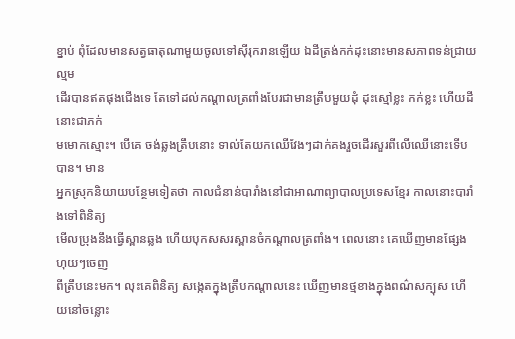ខ្នាប់ ពុំដែលមានសត្វធាតុណាមួយចូលទៅស៊ីរុករានឡើយ ឯដីត្រង់កក់ដុះនោះមានសភាពទន់ជ្រាយល្មម
ដើរបានឥតផុងជើងទេ តែទៅដល់កណ្ដាលត្រពាំងបែរជាមានត្រឹបមួយដុំ ដុះស្មៅខ្លះ កក់ខ្លះ ហើយដីនោះជាភក់
មមោកស្មោះ។ បើគេ ចង់ឆ្លងត្រឹបនោះ ទាល់តែយកឈើវែងៗដាក់គងរួចដើរសួរពីលើឈើនោះទើបបាន។ មាន
អ្នកស្រុកនិយាយបន្ថែមទៀតថា កាលជំនាន់បារាំងនៅជាអាណាព្យាបាលប្រទេសខ្មែរ កាលនោះបារាំងទៅពិនិត្យ
មើលប្រុងនឹងធ្វើស្ពានឆ្លង ហើយបុកសសរស្ពានចំកណ្ដាលត្រពាំង។ ពេលនោះ គេឃើញមានផ្សែងហុយៗចេញ
ពីត្រឹបនេះមក។ លុះគេពិនិត្យ សង្កេតក្នុងត្រឹបកណ្ដាលនេះ ឃើញមានថ្មខាងក្នុងពណ៌សក្បុស ហើយនៅចន្លោះ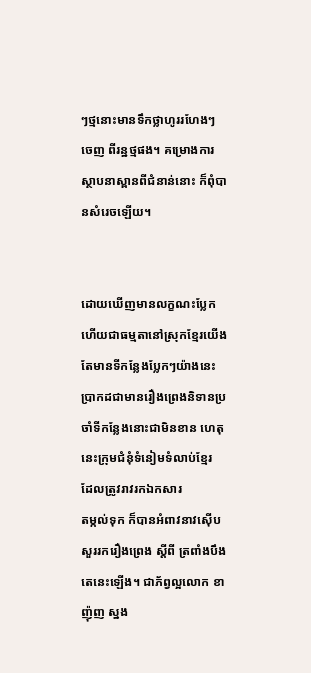ៗថ្មនោះមានទឹកថ្លាហូររហែងៗចេញ ពីរន្ឋថ្មផង។ គម្រោងការស្ថាបនាស្ពានពីជំនាន់នោះ ក៏ពុំបានសំរេចឡើយ។


ដោយឃើញមានលក្ខណះប្លែក ហើយជាធម្មតានៅស្រុកខ្មែរយើង តែមានទីកន្លែងប្លែកៗយ៉ាងនេះ ប្រាកដជាមានរឿងព្រេងនិទានប្រចាំទីកន្លែងនោះជាមិនខាន ហេតុនេះក្រុមជំនុំទំនៀមទំលាប់ខ្មែរ ដែលត្រូវរាវរកឯកសារ
តម្កល់ទុក ក៏បានអំពាវនាវស៊ើបសួររករឿងព្រេង ស្ដីពី ត្រពាំងបឹងតេនេះឡើង។ ជាភ័ព្វល្អលោក ខា ញ៉ុញ ស្នង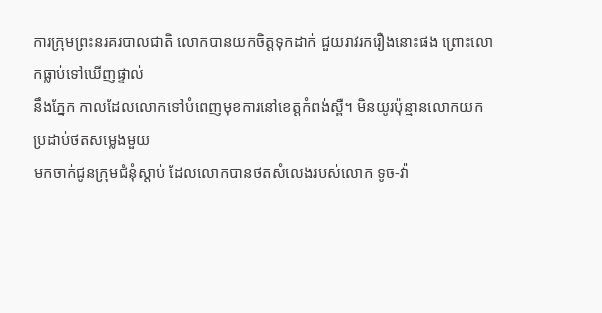ការក្រុមព្រះនរគរបាលជាតិ លោកបានយកចិត្ដទុកដាក់ ជួយរាវរករឿងនោះផង ព្រោះលោកធ្លាប់ទៅឃើញផ្ទាល់
នឹងភ្នែក កាលដែលលោកទៅបំពេញមុខការនៅខេត្ដកំពង់ស្ពឺ។ មិនយូរប៉ុន្មានលោកយកប្រដាប់ថតសម្លេងមួយ
មកចាក់ជូនក្រុមជំនុំស្ដាប់ ដែលលោកបានថតសំលេងរបស់លោក ទូច-វ៉ា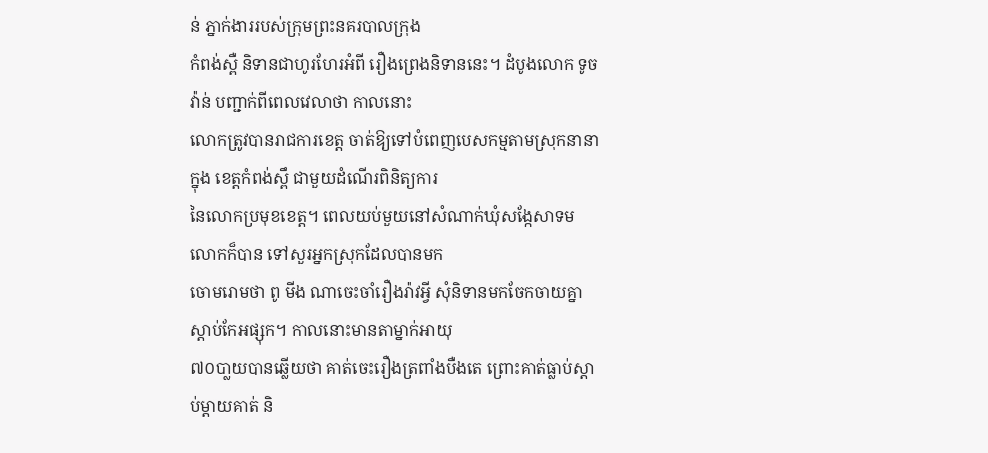ន់ ភ្នាក់ងាររបស់ក្រុមព្រះនគរបាលក្រុង
កំពង់ស្ពឺ និទានជាហូរហែរអំពី រឿងព្រេងនិទាននេះ។ ដំបូងលោក ទូច វ៉ាន់ បញ្ជាក់ពីពេលវេលាថា កាលនោះ
លោកត្រូវបានរាជការខេត្ដ ចាត់ឱ្យទៅបំពេញបេសកម្មតាមស្រុកនានាក្នុង ខេត្ដកំពង់ស្ពឹ ជាមួយដំណើរពិនិត្យការ
នៃលោកប្រមុខខេត្ដ។ ពេលយប់មួយនៅសំណាក់ឃុំសង្កែសាទម លោកក៏បាន ទៅសួរអ្នកស្រុកដែលបានមក
ចោមរោមថា ពូ មីង ណាចេះចាំរឿងរ៉ាវអ្វី សុំនិទានមកចែកចាយគ្នាស្ដាប់កែអផ្សុក។ កាលនោះមានតាម្នាក់អាយុ
៧០បា្លយបានឆ្លើយថា គាត់ចេះរឿងត្រពាំងបឺងតេ ព្រោះគាត់ធ្លាប់ស្ដាប់ម្ដាយគាត់ និ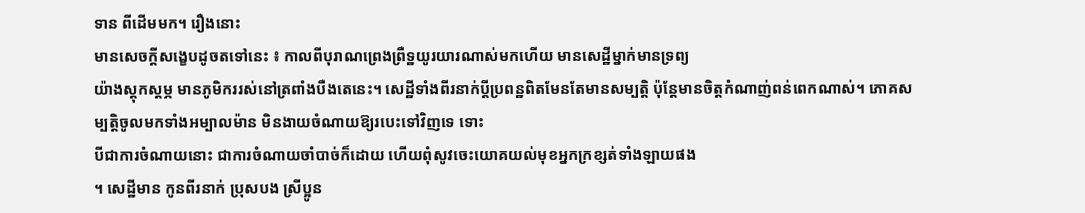ទាន ពីដើមមក។ រឿងនោះ
មានសេចក្ដីសង្ខេបដូចតទៅនេះ ៖ កាលពីបុរាណព្រេងព្រឺទ្ឋយូរយារណាស់មកហើយ មានសេដ្ឋីម្នាក់មានទ្រព្យ
យ៉ាងស្ដុកស្ដម្ភ មានភូមិកររស់នៅត្រពាំងបឺងតេនេះ។ សេដ្ឋីទាំងពីរនាក់ប្ដីប្រពន្ឋពិតមែនតែមានសម្បតិ្ដ ប៉ុន្ដែមានចិត្ដកំណាញ់ពន់ពេកណាស់។ ភោគសម្បតិ្ដចូលមកទាំងអម្បាលម៉ាន មិនងាយចំណាយឱ្យរបេះទៅវិញទេ ទោះ
បីជាការចំណាយនោះ ជាការចំណាយចាំបាច់ក៏ដោយ ហើយពុំសូវចេះយោគយល់មុខអ្នកក្រខ្សត់ទាំងឡាយផង
។ សេដ្ឋីមាន កូនពីរនាក់ ប្រុសបង ស្រីប្អូន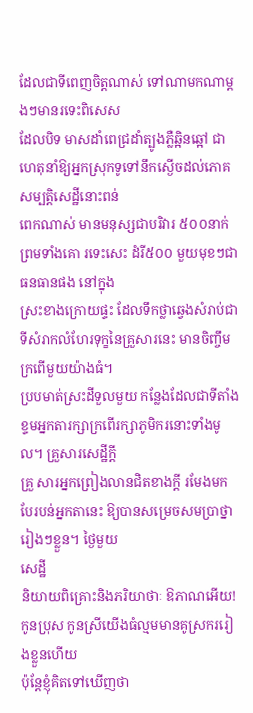ដែលជាទីពេញចិត្ដណាស់ ទៅណាមកណាម្ដងៗមានរទេះពិសេស
ដែលបិទ មាសដាំពេជ្រដាំត្បូងភ្លឺឆ្អិនឆ្អៅ ជាហេតុនាំឱ្យអ្នកស្រុកទូទៅនឹកស្ងើចដល់ភោគសម្បតិ្ដសេដ្ឋីនោះពន់
ពេកណាស់ មានមនុស្សជាបរិវារ ៥០០នាក់ ព្រមទាំងគោ រទេះសេះ ដំរី៥០០ មួយមុខៗជាធនធានផង នៅក្នុង
ស្រះខាងក្រោយផ្ទះ ដែលទឹកថ្លាឆ្វេងសំរាប់ជាទីសំរាកលំហែរទុក្ខនៃគ្រួសារនេះ មានចិញ្ចឹមក្រពើមួយយ៉ាងធំ។
ប្របមាត់ស្រះដីទួលមួយ កន្លែងដែលជាទីតាំងខ្ទមអ្នកតារក្សាក្រពើរក្សាភូមិករនោះទាំងមូល។ គ្រួសារសេដ្ឋីកី្ដ
គ្រួ សារអ្នកព្រៀងលានជិតខាងក្ដី រមែងមកបែរបន់អ្នកតានេះ ឱ្យបានសម្រេចសមប្រាថ្នារៀងៗខ្លួន។ ថ្ងៃមួយ
សេដ្ឋី
និយាយពិគ្រោះនិងភរិយាថាៈ ឱភាណអើយ! កូនប្រុស កូនស្រីយើងធំល្មមមានគូស្រកររៀងខ្លួនហើយ
ប៉ុនែ្ដខ្ញុំគិតទៅឃើញថា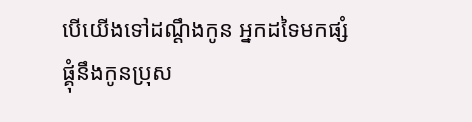បើយើងទៅដណ្ដឹងកូន អ្នកដទៃមកផ្សំផ្គុំនឹងកូនប្រុស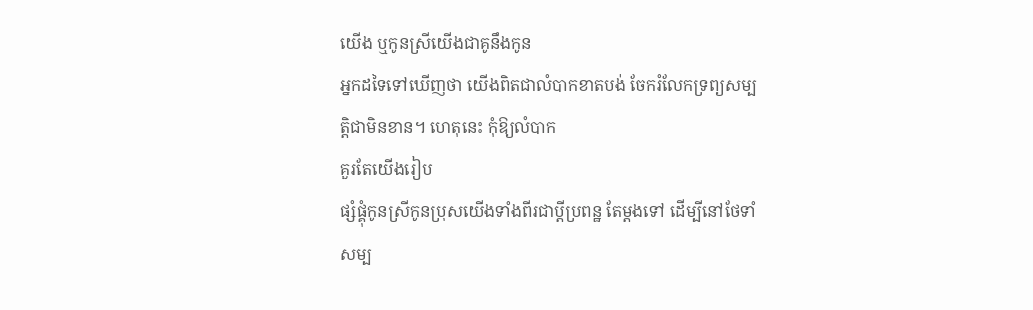យើង ឬកូនស្រីយើងជាគូនឹងកូន
អ្នកដទៃទៅឃើញថា យើងពិតជាលំបាកខាតបង់ ចែករំលែកទ្រព្យសម្បត្ដិជាមិនខាន។ ហេតុនេះ កុំឱ្យលំបាក
គួរតែយើងរៀប
ផ្សំផ្គុំកូនស្រីកូនប្រុសយើងទាំងពីរជាប្ដីប្រពន្ឋ តែម្ដងទៅ ដើម្បីនៅថែទាំសម្ប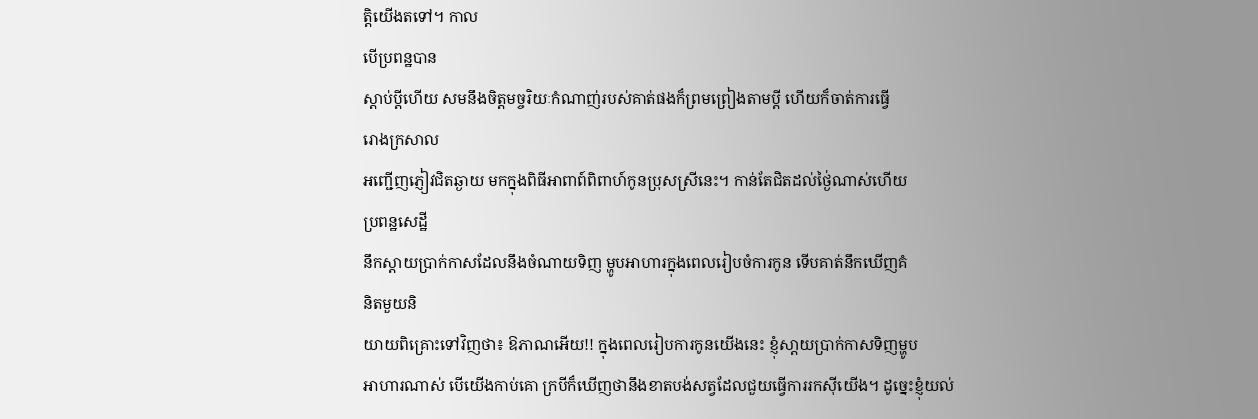ត្ដិយើងតទៅ។ កាល
បើប្រពន្ឋបាន
ស្ដាប់ប្ដីហើយ សមនឹងចិត្ដមច្ចរិយៈកំណាញ់របស់គាត់ផងក៏ព្រមព្រៀងតាមប្ដី ហើយក៏ចាត់ការធ្វើ
រោងក្រសាល
អញ្ជើញភ្ញៀវជិតឆ្ងាយ មកក្នុងពិធីអាពាព៍ពិពាហ៍កូនប្រុសស្រីនេះ។ កាន់តែជិតដល់ថ្ងៃ់ណាស់ហើយ
ប្រពន្ឋសេដ្ឋី
នឹកស្ដាយប្រាក់កាសដែលនឹងចំណាយទិញ ម្ហូបអាហារក្នុងពេលរៀបចំការកូន ទើបគាត់នឹកឃើញគំ
និតមួយនិ
យាយពិគ្រោះទៅវិញថា៖ ឱភាណអើយ!! ក្នុងពេលរៀបការកូនយើងនេះ ខ្ញុំសា្ដយប្រាក់កាសទិញម្ហូប
អាហារណាស់ បើយើងកាប់គោ ក្របីក៏ឃើញថានឹងខាតបង់សត្វដែលជួយធ្វើការរកស៊ីយើង។ ដូច្នេះខ្ញុំយល់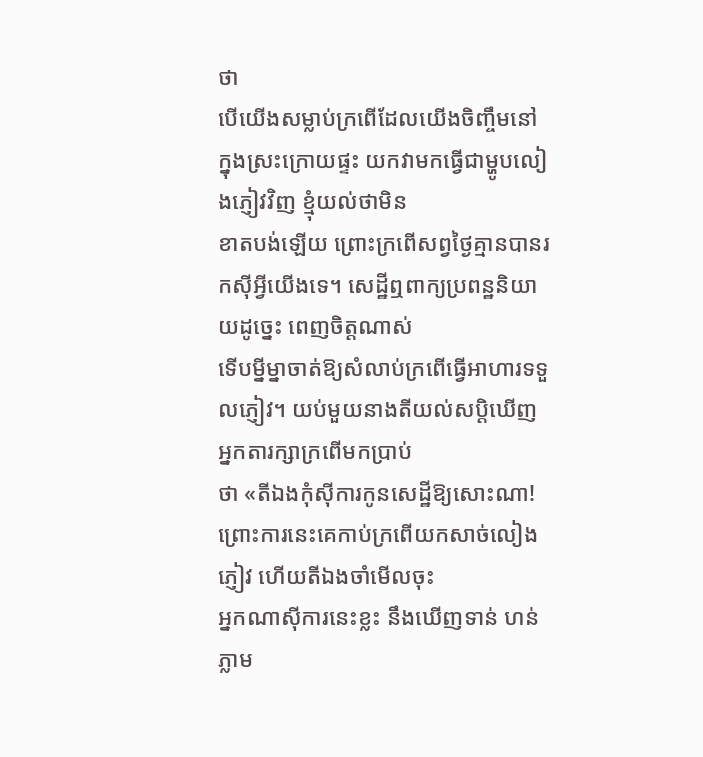ថា
បើយើងសម្លាប់ក្រពើដែលយើងចិញ្ចឹមនៅក្នុងស្រះក្រោយផ្ទះ យកវាមកធ្វើជាម្ហូបលៀងភ្ញៀវវិញ ខ្មុំយល់ថាមិន
ខាតបង់ឡើយ ព្រោះក្រពើសព្វថ្ងៃគ្មានបានរកស៊ីអ្វីយើងទេ។ សេដ្ឋីឮពាក្យប្រពន្ឋនិយាយដូច្នេះ ពេញចិត្ដណាស់
ទើបម្នីម្នាចាត់ឱ្យសំលាប់ក្រពើធ្វើអាហារទទួលភ្ញៀវ។ យប់មួយនាងតីយល់សប្ដិឃើញ អ្នកតារក្សាក្រពើមកប្រាប់
ថា «តីឯងកុំស៊ីការកូនសេដ្ឋីឱ្យសោះណា! ព្រោះការនេះគេកាប់ក្រពើយកសាច់លៀងភ្ញៀវ ហើយតីឯងចាំមើលចុះ
អ្នកណាស៊ីការនេះខ្លះ នឹងឃើញទាន់ ហន់ភ្លាម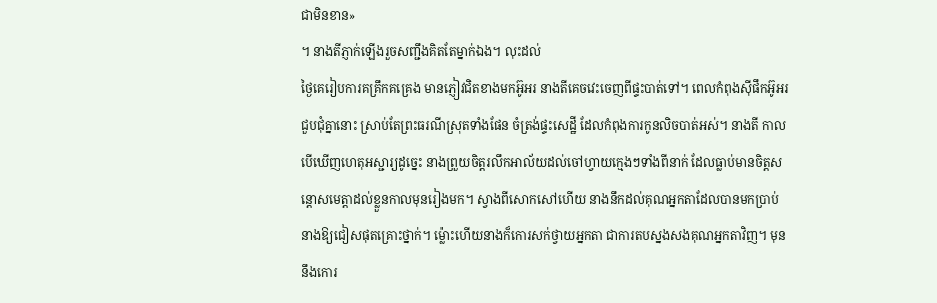ជាមិនខាន»
។ នាងតីភ្ញាក់ឡើងរួចសញ្ជឹងគិតតែម្នាក់ឯង។ លុះដល់
ថ្ងៃគេរៀបការគគ្រឹកគគ្រេង មានភ្ញៀវជិតខាងមកអ៊ូអរ នាងតីគេចវេះចេញពីផ្ទះបាត់ទៅ។ ពេលកំពុងស៊ីផឹកអ៊ូអរ
ជួបជុំគ្នានោះ ស្រាប់តែព្រះធរណីស្រុតទាំងផែន ចំត្រង់ផ្ទះសេដ្ឋី ដែលកំពុងការកូនលិចបាត់អស់។ នាងតី កាល
បើឃើញហេតុអស្ជារ្យដូច្នេះ នាងព្រួយចិត្ដរលឹកអាល័យដល់ចៅហ្វាយក្មេងៗទាំងពីនាក់ ដែលធ្លាប់មានចិត្ដស
ន្តោសមេត្ដាដល់ខ្លួនកាលមុនរៀងមក។ ស្វាងពីសោកសៅហើយ នាងនឹកដល់គុណអ្នកតាដែលបានមកប្រាប់
នាងឱ្យជៀសផុតគ្រោះថ្នាក់។ ម្ល៉ោះហើយនាងក៏កោរសក់ថ្វាយអ្នកតា ជាការតបស្នងសងគុណអ្នកតាវិញ។ មុន
នឹងកោរ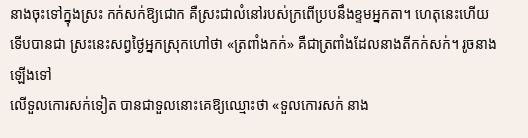នាងចុះទៅក្នុងស្រះ កក់សក់ឱ្យជោក គឺស្រះជាលំនៅរបស់ក្រពើប្របនឹងខ្ទមអ្នកតា។ ហេតុនេះហើយ
ទើបបានជា ស្រះនេះសព្វថ្ងៃអ្នកស្រុកហៅថា «ត្រពាំងកក់» គឺជាត្រពាំងដែលនាងតីកក់សក់។ រូចនាងឡើងទៅ
លើទួលកោរសក់ទៀត បានជាទួលនោះគេឱ្យឈ្មោះថា «ទួលកោរសក់ នាង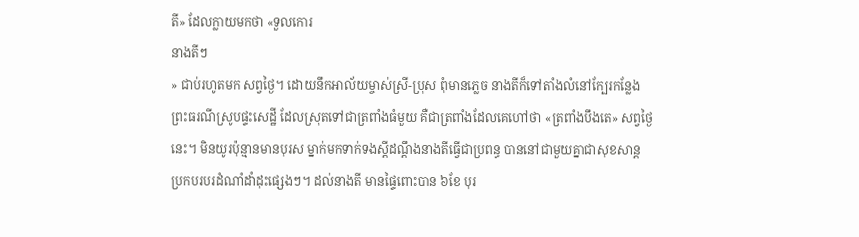តី» ដែលក្លាយមកថា «ទួលកោរ
នាងតីៗ
» ជាប់រហូតមក សព្វថ្ងៃ។ ដោយនឹកអាល័យម្ចាស់ស្រី-ប្រុស ពុំមានភ្លេច នាងតីក៏ទៅតាំងលំនៅក្បែរកន្លែង
ព្រះធរណីស្រូបផ្ទះសេដ្ឋី ដែលស្រុតទៅជាត្រពាំងធំមួយ គឺជាត្រពាំងដែលគេហៅថា «ត្រពាំងបឹងតេ» សព្វថ្ងៃ
នេះ។ មិនយូរប៉ុន្មានមានបុរស ម្នាក់មកទាក់ទងស្ដីដណ្ដឹងនាងតីធ្វើជាប្រពន្ធ បាននៅជាមួយគ្នាជាសុខសាន្ដ
ប្រកបរបរដំណាំដាំដុះផ្សេងៗ។ ដល់នាងតី មានផ្ទៃពោះបាន ៦ខែ បុរ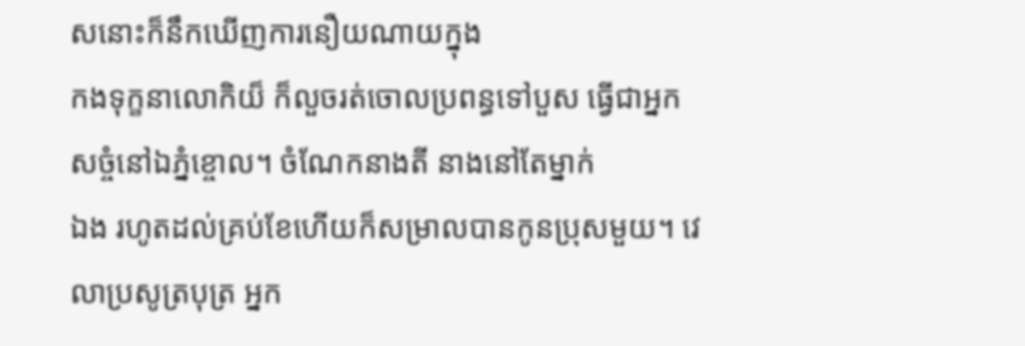សនោះក៏នឹកឃើញការនឿយណាយក្នុង
កងទុក្ខនាលោកិយ៏ ក៏លួចរត់ចោលប្រពន្ធទៅបួស ធ្វើជាអ្នកសច្ចំនៅឯភ្នំខ្ចោល។ ចំណែកនាងតី នាងនៅតែម្នាក់
ឯង រហូតដល់គ្រប់ខែហើយក៏សម្រាលបានកូនប្រុសមួយ។ វេលាប្រសូត្របុត្រ អ្នក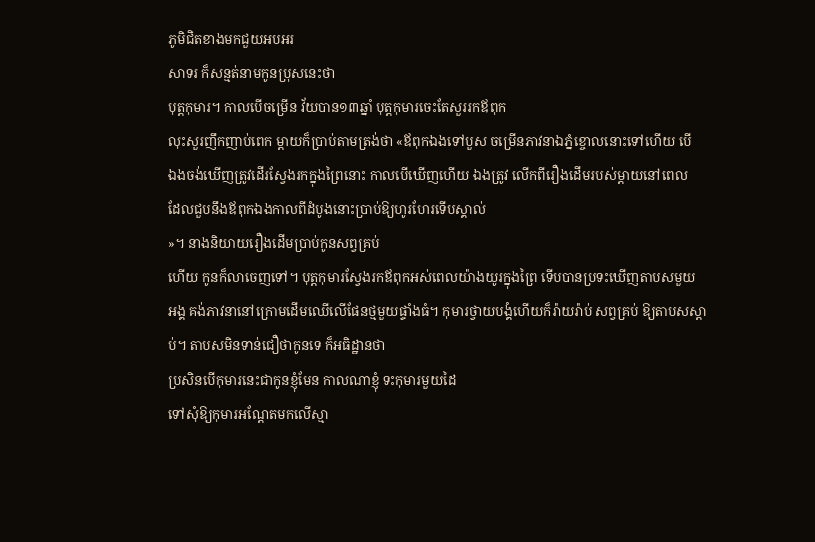ភូមិជិតខាងមកជួយអបអរ
សាទរ ក៏សន្មត់នាមកូនប្រុសនេះថា
បុត្ដកុមារ។ កាលបើចម្រើន វ័យបាន១៣ឆ្នាំ បុត្ដកុមារចេះតែសួររកឪពុក
លុះសួរញឹកញាប់ពេក ម្ដាយក៏ប្រាប់តាមត្រង់ថា «ឪពុកឯងទៅបួស ចម្រើនភាវនាឯភ្នំខ្ចោលនោះទៅហើយ បើ
ឯងចង់ឃើញត្រូវដើរស្វែងរកក្នុងព្រៃនោះ កាលបើឃើញហើយ ឯងត្រូវ លើកពីរឿងដើមរបស់ម្ដាយនៅពេល
ដែលជួបនឹងឪពុកឯងកាលពីដំបូងនោះប្រាប់ឱ្យហូរហែរទើបស្គាល់
»។ នាងនិយាយរឿងដើមប្រាប់កូនសព្វគ្រប់
ហើយ កូនក៏លាចេញទៅ។ បុត្ដកុមារស្វែងរកឪពុកអស់ពេលយ៉ាងយូរក្នុងព្រៃ ទើបបានប្រទះឃើញតាបសមួយ
អង្គ គង់ភាវនានៅក្រោមដើមឈើលើផែនថ្មមួយផ្ទាំងធំ។ កុមារថ្វាយបង្គំហើយក៏រ៉ាយរ៉ាប់ សព្វគ្រប់ ឱ្យតាបសស្ដា
ប់។ តាបសមិនទាន់ជឿថាកូនទេ ក៏អធិដ្ឋានថា
ប្រសិនបើកុមារនេះជាកូនខ្ញុំមែន កាលណាខ្ញុំ ទះកុមារមួយដៃ
ទៅសុំឱ្យកុមារអណែ្ដតមកលើស្មា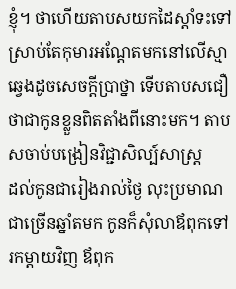ខ្ញុំ។ ថាហើយតាបសយកដៃស្ដាំទះទៅ ស្រាប់តែកុមារអណែ្ដតមកនៅលើស្មា
ឆ្វេងដូចសេចក្ដីប្រាថ្នា ទើបតាបសជឿថាជាកូនខ្លួនពិតតាំងពីនោះមក។ តាបសចាប់បង្រៀនវិជ្ជាសិល្ប៍សាស្រ្ដ
ដល់កូនជារៀងរាល់ថ្ងៃ លុះប្រមាណជាច្រើនឆ្នាំតមក កូនក៏សុំលាឪពុកទៅរកម្ដាយវិញ ឪពុក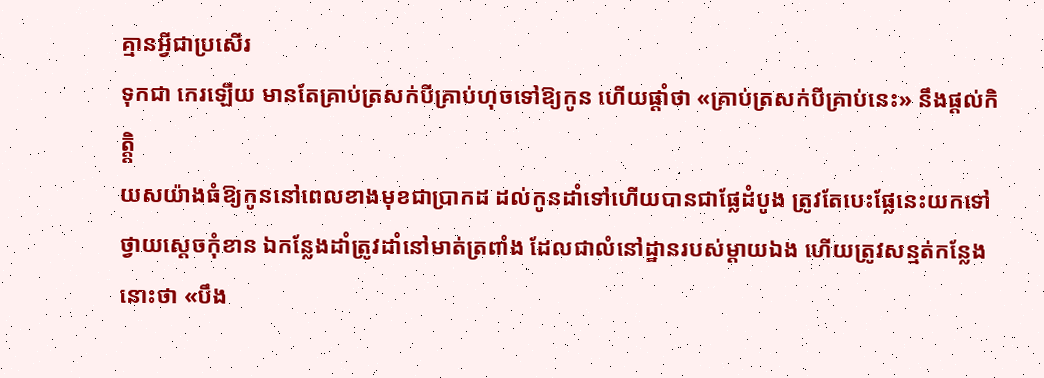គ្មានអ្វីជាប្រសើរ
ទុកជា កេរឡើយ មានតែគ្រាប់ត្រសក់បីគ្រាប់ហុចទៅឱ្យកូន ហើយផ្ដាំថា «គ្រាប់ត្រសក់បីគ្រាប់នេះ» នឹងផ្ដល់កិត្ដិ្ដ
យសយ៉ាងធំឱ្យកូននៅពេលខាងមុខជាប្រាកដ ដល់កូនដាំទៅហើយបានជាផ្លែដំបូង ត្រូវតែបេះផ្លែនេះយកទៅ
ថ្វាយសេ្ដចកុំខាន ឯកន្លែងដាំត្រូវដាំនៅមាត់ត្រពាំង ដែលជាលំនៅដ្ឋានរបស់ម្ដាយឯង ហើយត្រូវសន្មត់កន្លែង
នោះថា «បឹង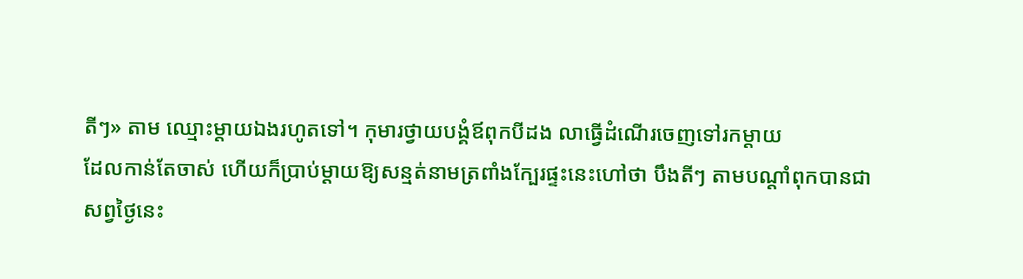តីៗ» តាម ឈ្មោះម្ដាយឯងរហូតទៅ។ កុមារថ្វាយបង្គំឪពុកបីដង លាធ្វើដំណើរចេញទៅរកម្ដាយ
ដែលកាន់តែចាស់ ហើយក៏ប្រាប់ម្ដាយឱ្យសន្មត់នាមត្រពាំងក្បែរផ្ទះនេះហៅថា បឹងតីៗ តាមបណ្ដាំពុកបានជា
សព្វថ្ងៃនេះ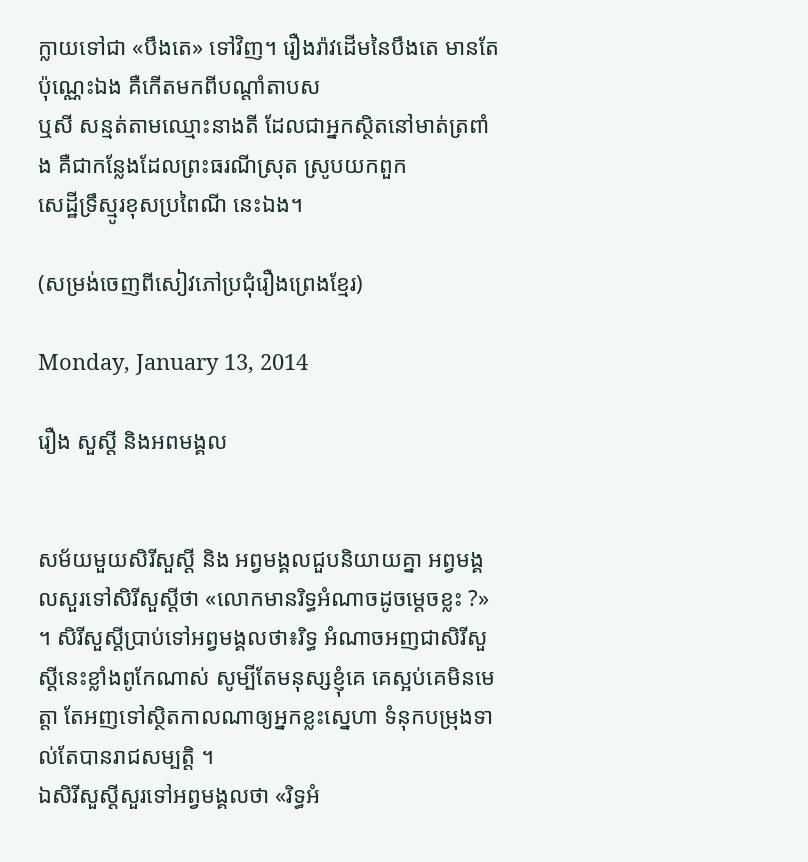ក្លាយទៅជា «បឹងតេ» ទៅវិញ។ រឿងរ៉ាវដើមនៃបឹងតេ មានតែប៉ុណ្ណេះឯង គឺកើតមកពីបណ្ដាំតាបស
ឬសី សន្មត់តាមឈ្មោះនាងតី ដែលជាអ្នកស្ថិតនៅមាត់ត្រពាំង គឺជាកន្លែងដែលព្រះធរណីស្រុត ស្រូបយកពួក
សេដ្ឋីទ្រឹស្មូរខុសប្រពៃណី នេះឯង។

(សម្រង់ចេញពីសៀវភៅប្រជុំរឿងព្រេងខ្មែរ)

Monday, January 13, 2014

រឿង សួស្ដី និងអពមង្គល


សម័យមួយសិរីសួស្ដី និង អព្វមង្គលជួបនិយាយគ្នា អព្វមង្គលសួរទៅសិរីសួស្ដីថា «លោកមានរិទ្ធអំណាចដូចម្ដេចខ្លះ ?» ។ សិរីសួស្ដីប្រាប់ទៅអព្វមង្គលថា៖រិទ្ធ អំណាចអញជាសិរីសួស្ដីនេះខ្លាំងពូកែណាស់ សូម្បីតែមនុស្សខ្ញុំគេ គេស្អប់គេមិនមេត្តា តែអញទៅស្ថិតកាលណាឲ្យអ្នកខ្លះស្នេហា ទំនុកបម្រុងទាល់តែបានរាជសម្បត្តិ ។
ឯសិរីសួស្ដីសួរទៅអព្វមង្គលថា «រិទ្ធអំ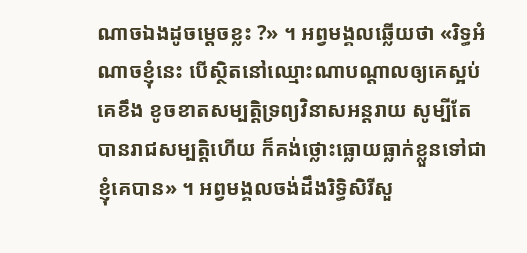ណាចឯងដូចម្ដេចខ្លះ ?» ។ អព្វមង្គលឆ្លើយថា «រិទ្ធអំណាចខ្ញុំនេះ បើស្ថិតនៅឈ្មោះណាបណ្ដាលឲ្យគេស្អប់គេខឹង ខូចខាតសម្បត្តិទ្រព្យវិនាសអន្តរាយ សូម្បីតែបានរាជសម្បត្តិហើយ ក៏គង់ថ្លោះធ្លោយធ្លាក់ខ្លួនទៅជាខ្ញុំគេបាន» ។ អព្វមង្គលចង់ដឹងរិទ្ធិសិរីសួ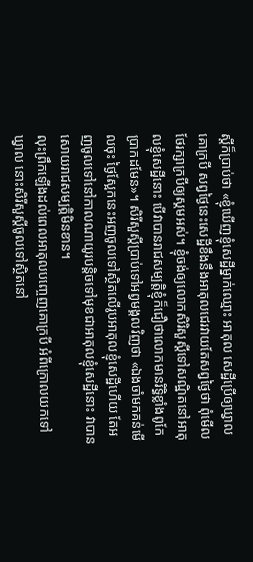ស្ដីក៏ប្រាប់ថា «ខ្ញុំឃើញខ្ញុំសេដ្ឋីម្នាក់ឈ្មោះ អាតុល សេដ្ឋីប្រើឲ្យឃ្វាលគោក្របី សព្វថ្ងៃនេះសេដ្ឋីខឹងនឹងអាតុលជេរវាយតែសព្វថ្ងៃថា ពុំមើលថែរក្សាក្របីឲ្យស្គមអស់។ ខ្ញុំចង់ឲ្យលោកសិរិសួស្ដីទៅសណ្ឋិតនៅអាតុលខ្ញុំសេដ្ឋីនោះ បើវាបានរាជសម្បត្តិខ្ញុំក៏ជឿថាលោកមានរិទ្ធិខ្លាំងពូកែប្រាកដមែន»។ សិរីសួស្ដីប្រាប់ទៅអព្វមង្គលវិញថា «ឯងចាំមកគន់មើលចុះ ថ្ងៃស្អែកនេះអញចូលទៅស្ថិតលើរូបអាតុលខ្ញុំសេដ្ឋីហើយ តែអញចូលទៅនៅកាលណាយូរបន្តិចទៅមុខជាអាតុលខ្ញុំសេដ្ឋីនោះ វាបានសោយរាជសម្បត្តិមិនខាន។
លុះព្រឹកឡើងដល់ពេលអាតុលបញ្ចេញគោក្របី អំពីក្រោលយកទៅឃ្វាល នោះសិរីសួស្ដីចូលទៅស្ថិតនៅ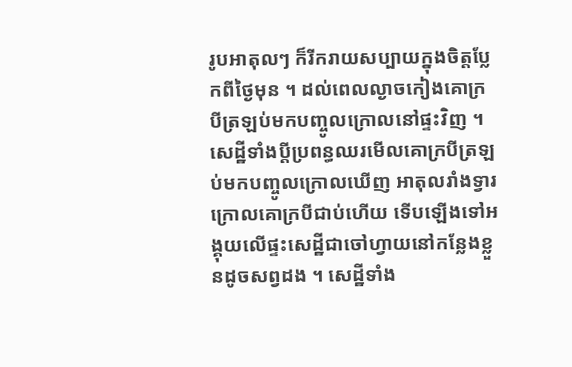រូបអាតុលៗ ក៏រីករាយសប្បាយក្នុងចិត្តប្លែកពីថ្ងៃមុន ។ ដល់ពេលល្ងាចកៀងគោក្របីត្រឡប់មកបញ្ចូលក្រោលនៅផ្ទះវិញ ។ សេដ្ឋីទាំងប្ដីប្រពន្ធឈរមើលគោក្របីត្រឡប់មកបញ្ចូលក្រោលឃើញ អាតុលរាំងទ្វារ ក្រោលគោក្របីជាប់ហើយ ទើបឡើងទៅអង្គុយលើផ្ទះសេដ្ឋីជាចៅហ្វាយនៅកន្លែងខ្លួនដូចសព្វដង ។ សេដ្ឋីទាំង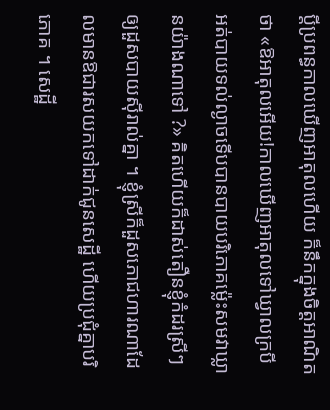ប្ដីប្រពន្ធកាលឃើញអាតុលហើយ ក៏នឹកក្នុងចិត្តអាណិតថា «ឱអាតុលអើយ!កាលឃើញអាតុលទៅឃ្វាលក្របី អត់បាយទល់ល្ងាចទើបបានបាយបរិភោគម្ល៉េះសមវាឃ្លានយ៉ាងណាទៅ ?» គិតហើយក៏ដាស់តឿនខ្ញុំកំដរស្រីៗឲ្យដួសបាយស៊ីរាល់គ្នា ។ ខ្ញុំស្រីក៏ដួសភោជហារណាដែលមានឱជារសយកទៅដាក់ជូនសេដ្ឋី ហើយប្រជុំគ្នាបរិភោគ ។ សេដ្ឋី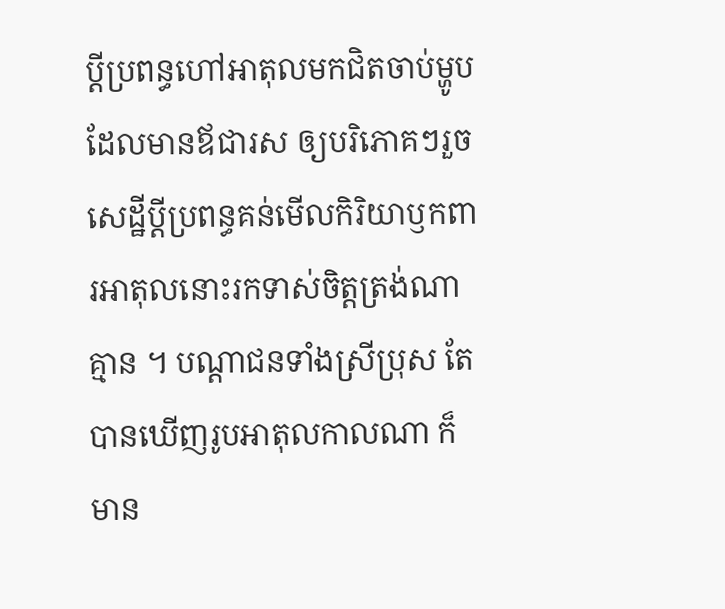ប្ដីប្រពន្ធហៅអាតុលមកជិតចាប់ម្ហូបដែលមានឪជារស ឲ្យបរិភោគៗរួចសេដ្ឋីប្ដីប្រពន្ធគន់មើលកិរិយាឫកពារអាតុលនោះរកទាស់ចិត្តត្រង់ណាគ្មាន ។ បណ្ដាជនទាំងស្រីប្រុស តែបានឃើញរូបអាតុលកាលណា ក៏មាន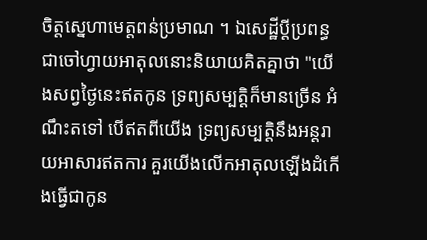ចិត្តស្នេហាមេត្តពន់ប្រមាណ ។ ឯសេដ្ឋីប្ដីប្រពន្ធជាចៅហ្វាយអាតុលនោះនិយាយគិតគ្នាថា "យើងសព្វថ្ងៃនេះឥតកូន ទ្រព្យសម្បត្តិក៏មានច្រើន អំណឹះតទៅ បើឥតពីយើង ទ្រព្យសម្បត្តិនឹងអន្តរាយអាសារឥតការ គួរយើងលើកអាតុលឡើងដំកើងធ្វើជាកូន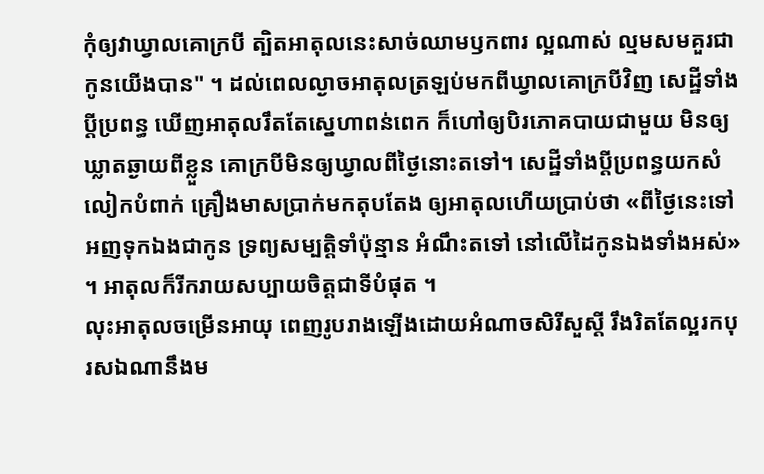កុំឲ្យវាឃ្វាលគោក្របី ត្បិតអាតុលនេះសាច់ឈាមឫកពារ ល្អណាស់ ល្មមសមគួរជាកូនយើងបាន" ។ ដល់ពេលល្ងាចអាតុលត្រឡប់មកពីឃ្វាលគោក្របីវិញ សេដ្ឋីទាំងប្ដីប្រពន្ធ ឃើញអាតុលរឹតតែស្នេហាពន់ពេក ក៏ហៅឲ្យបិរភោគបាយជាមួយ មិនឲ្យឃ្លាតឆ្ងាយពីខ្លួន គោក្របីមិនឲ្យឃ្វាលពីថ្ងៃនោះតទៅ។ សេដ្ឋីទាំងប្ដីប្រពន្ធយកសំលៀកបំពាក់ គ្រឿងមាសប្រាក់មកតុបតែង ឲ្យអាតុលហើយប្រាប់ថា «ពីថ្ងៃនេះទៅអញទុកឯងជាកូន ទ្រព្យសម្បត្តិទាំប៉ុន្មាន អំណឹះតទៅ នៅលើដៃកូនឯងទាំងអស់» ។ អាតុលក៏រីករាយសប្បាយចិត្តជាទីបំផុត ។
លុះអាតុលចម្រើនអាយុ ពេញរូបរាងឡើងដោយអំណាចសិរីសួស្ដី រឹងរិតតែល្អរកបុរសឯណានឹងម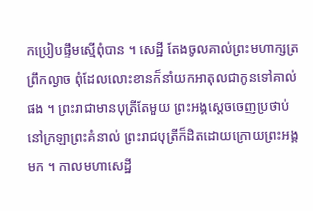កប្រៀបផ្ទឹមស្មើពុំបាន ។ សេដ្ឋី តែងចូលគាល់ព្រះមហាក្សត្រព្រឹកល្ងាច ពុំដែលលោះខានក៏នាំយកអាតុលជាកូនទៅគាល់ផង ។ ព្រះរាជាមានបុត្រីតែមួយ ព្រះអង្គស្ដេចចេញប្រថាប់នៅក្រឡាព្រះគំនាល់ ព្រះរាជបុត្រីក៏ដិតដោយក្រោយព្រះអង្គមក ។ កាលមហាសេដ្ឋី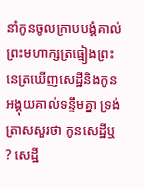នាំកូនចូលក្រាបបង្គំគាល់ ព្រះមហាក្សត្រធ្មៀងព្រះនេត្រឃើញសេដ្ឋីនិងកូនអង្គុយគាល់ទន្ទឹមគ្នា ទ្រង់ត្រាសសួរថា កូនសេដ្ឋីឬ ? សេដ្ឋី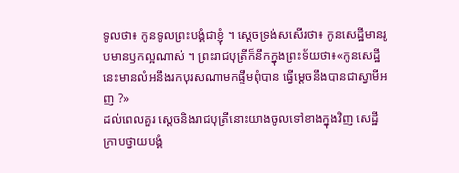ទូលថា៖ កូនទូលព្រះបង្គំជាខ្ញុំ ។ ស្ដេចទ្រង់សសើរថា៖ កូនសេដ្ឋីមានរូបមានឫកល្អណាស់ ។ ព្រះរាជបុត្រីក៏នឹកក្នុងព្រះទ័យថា៖«កូនសេដ្ឋីនេះមានលំអនឹងរកបុរសណាមកផ្ទឹមពុំបាន ធ្វើម្ដេចនឹងបានជាស្វាមីអញ ?»
ដល់ពេលគួរ ស្ដេចនិងរាជបុត្រីនោះយាងចូលទៅខាងក្នុងវិញ សេដ្ឋីក្រាបថ្វាយបង្គំ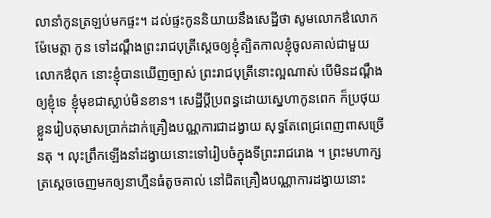លានាំកូនត្រឡប់មកផ្ទះ។ ដល់ផ្ទះកូននិយាយនឹងសេដ្ឋីថា សូមលោកឳលោកម៉ែមេត្តា កូន ទៅដណ្ដឹងព្រះរាជបុត្រីស្ដេចឲ្យខ្ញុំត្បិតកាលខ្ញុំចូលគាល់ជាមួយ លោកឳពុក នោះខ្ញុំបានឃើញច្បាស់ ព្រះរាជបុត្រីនោះល្អណាស់ បើមិនដណ្ដឹងឲ្យខ្ញុំទេ ខ្ញុំមុខជាស្លាប់មិនខាន។ សេដ្ឋីប្ដីប្រពន្ធដោយស្នេហាកូនពេក ក៏ប្រថុយខ្លួនរៀបតុមាសប្រាក់ដាក់គ្រឿងបណ្ណការជាដង្វាយ សុទ្ធតែពេជ្រពេញពាសច្រើនតុ ។ លុះព្រឹកឡើងនាំដង្វាយនោះទៅរៀបចំក្នុងទីព្រះរាជរោង ។ ព្រះមហាក្សត្រស្ដេចចេញមកឲ្យនាហ្មឺនធំតូចគាល់ នៅជិតគ្រឿងបណ្ណាការដង្វាយនោះ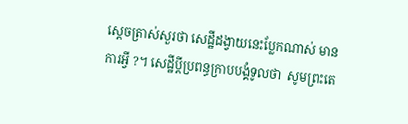ស្ដេចត្រាស់សួរថា សេដ្ឋីដង្វាយនេះប្លែកណាស់ មានការអ្វី ?។ សេដ្ឋីប្ដីប្រពន្ធក្រាបបង្គំទូលថា  សូមព្រះតេ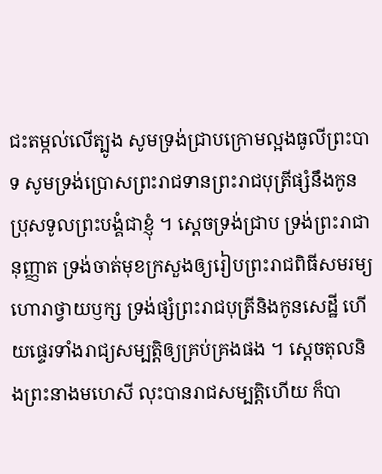ជះតម្កល់លើត្បូង សូមទ្រង់ជ្រាបក្រោមល្អងធូលីព្រះបាទ សូមទ្រង់ប្រោសព្រះរាជទានព្រះរាជបុត្រីផ្សំនឹងកូនប្រុសទូលព្រះបង្គំជាខ្ញុំ ។ ស្ដេចទ្រង់ជ្រាប ទ្រង់ព្រះរាជានុញ្ញាត ទ្រង់ចាត់មុខក្រសួងឲ្យរៀបព្រះរាជពិធីសមរម្យ ហោរាថ្វាយឫក្ស ទ្រង់ផ្សំព្រះរាជបុត្រីនិងកូនសេដ្ឋី ហើយផ្ទេរទាំងរាជ្យសម្បត្តិឲ្យគ្រប់គ្រងផង ។ ស្ដេចតុលនិងព្រះនាងមហេសី លុះបានរាជសម្បត្តិហើយ ក៏បា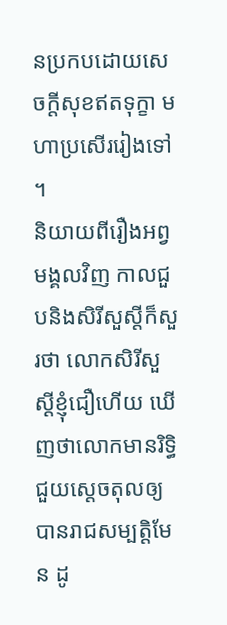នប្រកបដោយសេចក្ដីសុខឥតទុក្ខា មហាប្រសើររៀងទៅ ។
និយាយពីរឿងអព្វមង្គលវិញ កាលជួបនិងសិរីសួស្ដីក៏សួរថា លោកសិរីសួស្ដីខ្ញុំជឿហើយ ឃើញថាលោកមានរិទ្ធិជួយស្ដេចតុលឲ្យបានរាជសម្បត្តិមែន ដូ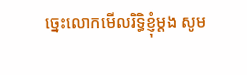ច្នេះលោកមើលរិទ្ធិខ្ញុំម្ដង សូម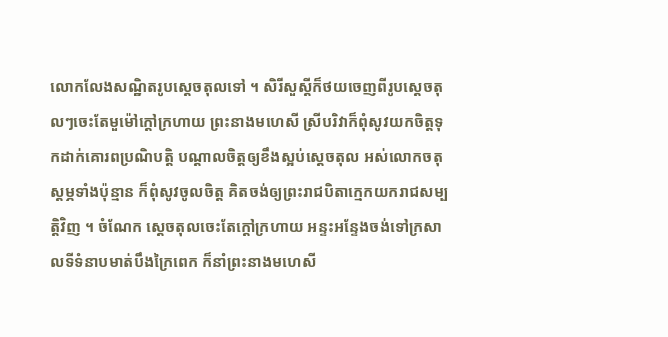លោកលែងសណ្ឋិតរូបស្ដេចតុលទៅ ។ សិរីសួស្ដីក៏ថយចេញពីរូបស្ដេចតុលៗចេះតែមួម៉ៅក្ដៅក្រហាយ ព្រះនាងមហេសី ស្រីបរិវាក៏ពុំសូវយកចិត្តទុកដាក់គោរពប្រណិបត្តិ បណ្ដាលចិត្តឲ្យខឹងស្អប់ស្ដេចតុល អស់លោកចតុស្ដម្ភទាំងប៉ុន្មាន ក៏ពុំសូវចូលចិត្ត គិតចង់ឲ្យព្រះរាជបិតាក្មេកយករាជសម្បត្តិវិញ ។ ចំណែក ស្ដេចតុលចេះតែក្ដៅក្រហាយ អន្ទះអន្ទែងចង់ទៅក្រសាលទីទំនាបមាត់បឹងក្រៃពេក ក៏នាំព្រះនាងមហេសី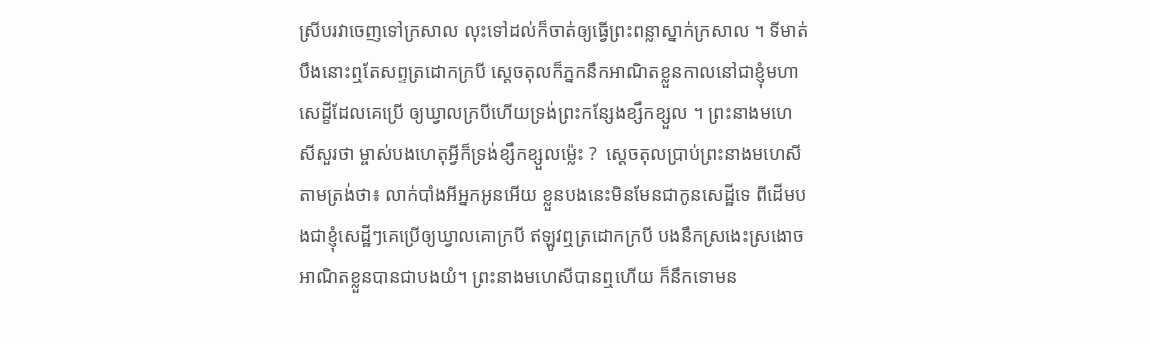ស្រីបរវាចេញទៅក្រសាល លុះទៅដល់ក៏ចាត់ឲ្យធ្វើព្រះពន្លាស្នាក់ក្រសាល ។ ទីមាត់បឹងនោះឮតែសព្ទត្រដោកក្របី ស្ដេចតុលក៏ភ្នកនឹកអាណិតខ្លួនកាលនៅជាខ្ញុំមហាសេដ្ខីដែលគេប្រើ ឲ្យឃ្វាលក្របីហើយទ្រង់ព្រះកន្សែងខ្សឹកខ្សួល ។ ព្រះនាងមហេសីសួរថា ម្ចាស់បងហេតុអ្វីក៏ទ្រង់ខ្សឹកខ្សួលម្ល៉េះ ?  ស្ដេចតុលប្រាប់ព្រះនាងមហេសីតាមត្រង់ថា៖ លាក់បាំងអីអ្នកអូនអើយ ខ្លួនបងនេះមិនមែនជាកូនសេដ្ឋីទេ ពីដើមបងជាខ្ញុំសេដ្ឋីៗគេប្រើឲ្យឃ្វាលគោក្របី ឥឡូវឮត្រដោកក្របី បងនឹកស្រងេះស្រងោចអាណិតខ្លួនបានជាបងយំ។ ព្រះនាងមហេសីបានឮហើយ ក៏នឹកទោមន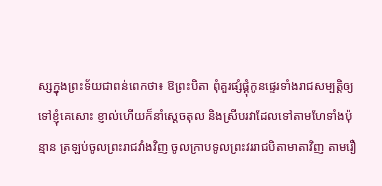ស្សក្នុងព្រះទ័យជាពន់ពេកថា៖ ឱព្រះបិតា ពុំគួរផ្សំផ្គុំកូនផ្ទេរទាំងរាជសម្បត្តិឲ្យទៅខ្ញុំគេសោះ ខ្ញាល់ហើយក៏នាំស្ដេចតុល និងស្រីបរវាដែលទៅតាមហែទាំងប៉ុន្មាន ត្រឡប់ចូលព្រះរាជវាំងវិញ ចូលក្រាបទូលព្រះវររាជបិតាមាតាវិញ តាមរឿ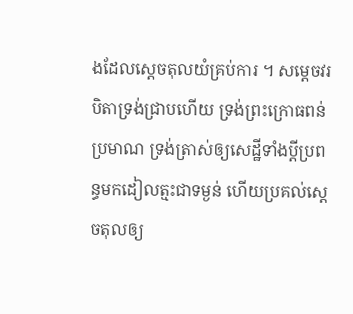ងដែលស្ដេចតុលយំគ្រប់ការ ។ សម្ដេចវរបិតាទ្រង់ជ្រាបហើយ ទ្រង់ព្រះក្រោធពន់ប្រមាណ ទ្រង់ត្រាស់ឲ្យសេដ្ឋីទាំងប្ដីប្រពន្ធមកដៀលត្មះជាទម្ងន់ ហើយប្រគល់ស្ដេចតុលឲ្យ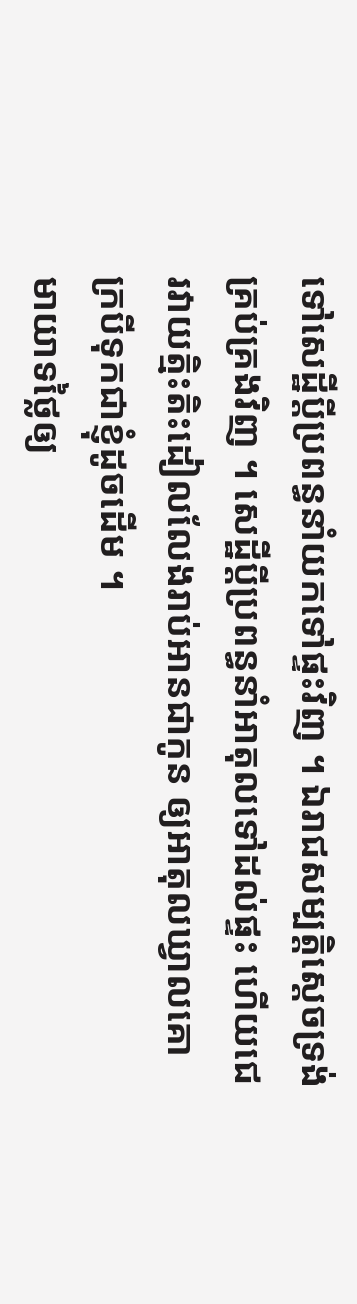ទៅសេដ្ឋីប្ដីប្រពន្ធនាំយកទៅផ្ទះវិញ ។ ឯរាជសម្បត្តិស្ដេចទ្រង់គ្រប់គ្រងវិញ ។ សេដ្ឋីប្ដីប្រពន្ធនាំអាតុលទៅដល់ផ្ទះ ហើយជេរវាយត្មិះតិះដៀលលែងរាប់អានជាកូន ឲ្យអាតុលឃ្វាលគោក្របីទុកជាខ្ញុំដូចដើម ។
មាយាទថ្លៃឲ្យ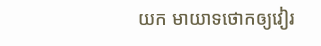យក មាយាទថោកឲ្យវៀរ